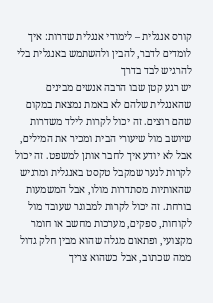קורס אנגלית – לימודי אנגלית שדרות: איך לומדים לדבר, להבין ולהשתמש באנגלית בלי להרגיש לבד בדרך
יש רגע קטן שבו הרבה אנשים מבינים שהאנגלית שלהם לא באמת נמצאת במקום שהם רוצים. זה יכול לקרות לילד משדרות שיושב מול שיעורי הבית ומכיר את המילים, אבל לא יודע איך לחבר אותן למשפט. זה יכול לקרות לנער שמקבל טקסט באנגלית ומרגיש שהאותיות מסתדרות מולו, אבל המשמעות בורחת. זה יכול לקרות למבוגר שעובד מול לקוחות, ספקים, מערכות מחשב או חומר מקצועי, ופתאום מגלה שהוא מבין חלק גדול ממה שכתוב, אבל כשהוא צריך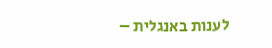לענות באנגלית –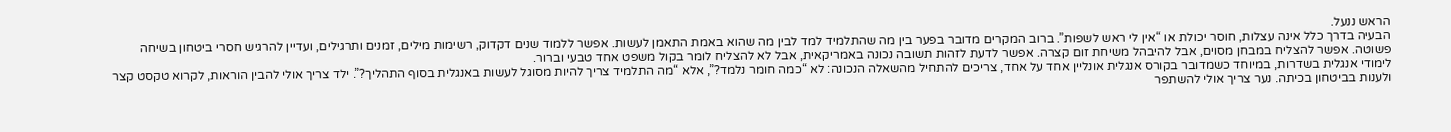הראש ננעל.
הבעיה בדרך כלל אינה עצלות, חוסר יכולת או “אין לי ראש לשפות”. ברוב המקרים מדובר בפער בין מה שהתלמיד למד לבין מה שהוא באמת התאמן לעשות. אפשר ללמוד שנים דקדוק, רשימות מילים, זמנים ותרגילים, ועדיין להרגיש חסרי ביטחון בשיחה פשוטה. אפשר להצליח במבחן מסוים, אבל להיבהל משיחת זום קצרה. אפשר לדעת לזהות תשובה נכונה באמריקאית, אבל לא להצליח לומר בקול משפט אחד טבעי וברור.
לימודי אנגלית בשדרות, במיוחד כשמדובר בקורס אנגלית אונליין אחד על אחד, צריכים להתחיל מהשאלה הנכונה: לא “כמה חומר נלמד?”, אלא “מה התלמיד צריך להיות מסוגל לעשות באנגלית בסוף התהליך?”. ילד צריך אולי להבין הוראות, לקרוא טקסט קצר ולענות בביטחון בכיתה. נער צריך אולי להשתפר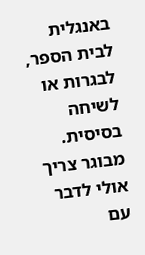באנגלית לבית הספר, לבגרות או לשיחה בסיסית. מבוגר צריך אולי לדבר עם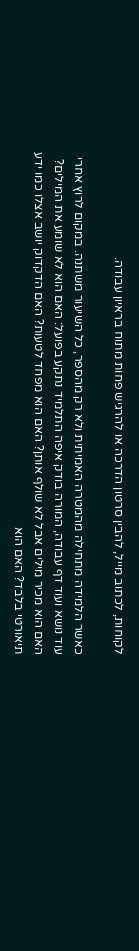לקוחות, לכתוב מייל, להבין סרטון הדרכה או להרגיש פחות מתוח בראיון עבודה.

כאשר הלמידה מתחילה מהמטרה האמיתית ולא רק מהספר, כל השיעור משתנה. במקום לרוץ אחרי עוד נושא ועוד דף עבודה, המורה בודק איפה התלמיד נתקע בפועל: האם הוא לא שומע את המילים? האם הוא מכיר מילים אבל לא שולף אותן? האם הוא מפחד לטעות? האם הדקדוק יושב אצלו כמו ידע תיאורטי בלבד? האם הוא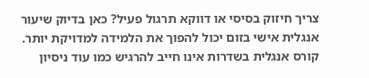צריך חיזוק בסיסי או דווקא תרגול פעיל? כאן בדיוק שיעור אנגלית אישי בזום יכול להפוך את הלמידה למדויקת יותר.
קורס אנגלית בשדרות אינו חייב להרגיש כמו עוד ניסיון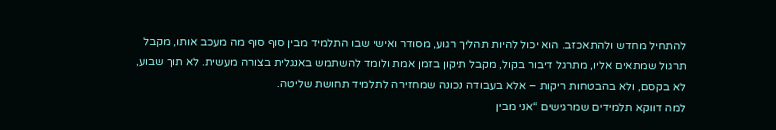להתחיל מחדש ולהתאכזב. הוא יכול להיות תהליך רגוע, מסודר ואישי שבו התלמיד מבין סוף סוף מה מעכב אותו, מקבל תרגול שמתאים אליו, מתרגל דיבור בקול, מקבל תיקון בזמן אמת ולומד להשתמש באנגלית בצורה מעשית. לא תוך שבוע, לא בקסם, ולא בהבטחות ריקות – אלא בעבודה נכונה שמחזירה לתלמיד תחושת שליטה.
למה דווקא תלמידים שמרגישים “אני מבין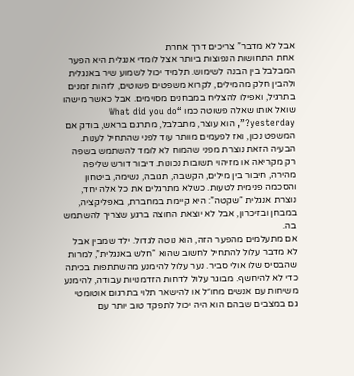אבל לא מדבר” צריכים דרך אחרת
אחת התחושות הנפוצות ביותר אצל לומדי אנגלית היא הפער המבלבל בין הבנה לשימוש. תלמיד יכול לשמוע שיר באנגלית ולהבין חלק מהמילים, לקרוא משפטים פשוטים, לזהות זמנים בתרגיל, ואפילו להצליח במבחנים מסוימים. אבל כאשר מישהו שואל אותו שאלה פשוטה כמו “What did you do yesterday?”, הוא עוצר, מתבלבל, מתרגם בראש, בודק אם המשפט נכון, ואז לפעמים מוותר עוד לפני שהתחיל לענות.
הבעיה הזאת נוצרת מפני שהמוח לא לומד להשתמש בשפה רק מקריאה או מזיהוי תשובות נכונות. דיבור דורש שליפה מהירה, חיבור בין מילים, הקשבה, תגובה, נשימה, ביטחון והסכמה פנימית לטעות. כשלא מתרגלים את כל אלה יחד, נוצרת אנגלית “שקטה”: היא קיימת במחברת, באפליקציה, במבחן ובזיכרון, אבל לא יוצאת החוצה ברגע שצריך להשתמש בה.
אם מתעלמים מהפער הזה, הוא נוטה לגדול. ילד שמבין אבל לא מדבר עלול להתחיל לחשוב שהוא “חלש באנגלית”, למרות שהבסיס שלו אולי סביר. נער עלול להימנע מהשתתפות בכיתה כדי לא להיחשף. מבוגר עלול לדחות הזדמנויות עבודה, להימנע משיחות עם אנשים מחו״ל או להישאר תלוי בתרגום אוטומטי גם במצבים שבהם הוא היה יכול לתפקד טוב יותר עם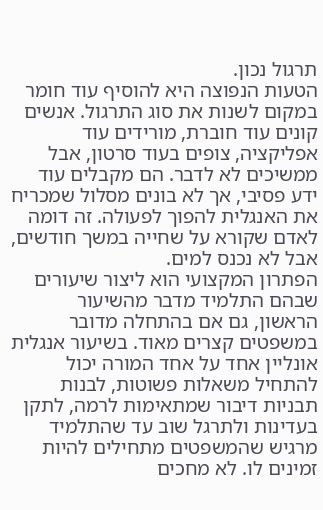תרגול נכון.
הטעות הנפוצה היא להוסיף עוד חומר במקום לשנות את סוג התרגול. אנשים קונים עוד חוברת, מורידים עוד אפליקציה, צופים בעוד סרטון, אבל ממשיכים לא לדבר. הם מקבלים עוד ידע פסיבי, אך לא בונים מסלול שמכריח את האנגלית להפוך לפעולה. זה דומה לאדם שקורא על שחייה במשך חודשים, אבל לא נכנס למים.
הפתרון המקצועי הוא ליצור שיעורים שבהם התלמיד מדבר מהשיעור הראשון, גם אם בהתחלה מדובר במשפטים קצרים מאוד. בשיעור אנגלית אונליין אחד על אחד המורה יכול להתחיל משאלות פשוטות, לבנות תבניות דיבור שמתאימות לרמה, לתקן בעדינות ולתרגל שוב עד שהתלמיד מרגיש שהמשפטים מתחילים להיות זמינים לו. לא מחכים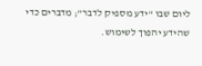ליום שבו “ידע מספיק לדבר”; מדברים כדי שהידע יהפוך לשימוש.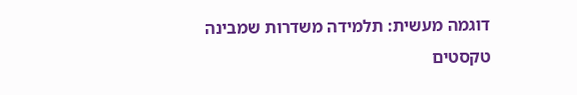דוגמה מעשית: תלמידה משדרות שמבינה טקסטים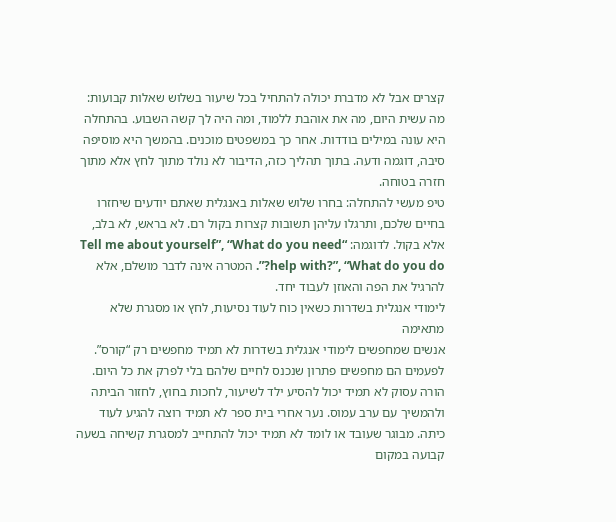קצרים אבל לא מדברת יכולה להתחיל בכל שיעור בשלוש שאלות קבועות: מה עשית היום, מה את אוהבת ללמוד, ומה היה לך קשה השבוע. בהתחלה היא עונה במילים בודדות. אחר כך במשפטים מוכנים. בהמשך היא מוסיפה סיבה, דוגמה ודעה. בתוך תהליך כזה, הדיבור לא נולד מתוך לחץ אלא מתוך חזרה בטוחה.
טיפ מעשי להתחלה: בחרו שלוש שאלות באנגלית שאתם יודעים שיחזרו בחיים שלכם, ותרגלו עליהן תשובות קצרות בקול רם. לא בראש, לא בלב, אלא בקול. לדוגמה: “Tell me about yourself”, “What do you need help with?”, “What do you do?”. המטרה אינה לדבר מושלם, אלא להרגיל את הפה והאוזן לעבוד יחד.
לימודי אנגלית בשדרות כשאין כוח לעוד נסיעות, לחץ או מסגרת שלא מתאימה
אנשים שמחפשים לימודי אנגלית בשדרות לא תמיד מחפשים רק “קורס”. לפעמים הם מחפשים פתרון שנכנס לחיים שלהם בלי לפרק את כל היום. הורה עסוק לא תמיד יכול להסיע ילד לשיעור, לחכות בחוץ, לחזור הביתה ולהמשיך עם ערב עמוס. נער אחרי בית ספר לא תמיד רוצה להגיע לעוד כיתה. מבוגר שעובד או לומד לא תמיד יכול להתחייב למסגרת קשיחה בשעה קבועה במקום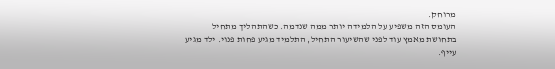מרוחק.
העומס הזה משפיע על הלמידה יותר ממה שנדמה. כשהתהליך מתחיל בתחושת מאמץ עוד לפני שהשיעור התחיל, התלמיד מגיע פחות פנוי. ילד מגיע עייף.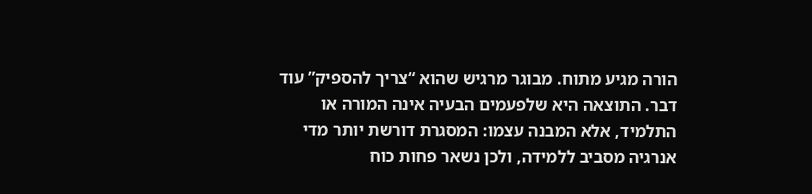הורה מגיע מתוח. מבוגר מרגיש שהוא “צריך להספיק” עוד דבר. התוצאה היא שלפעמים הבעיה אינה המורה או התלמיד, אלא המבנה עצמו: המסגרת דורשת יותר מדי אנרגיה מסביב ללמידה, ולכן נשאר פחות כוח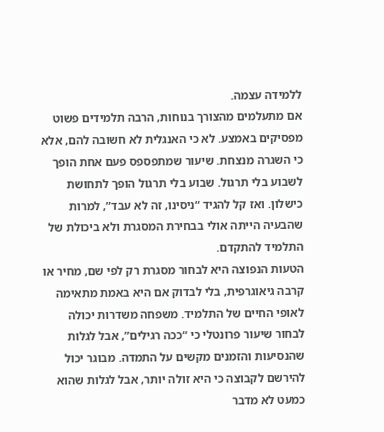ללמידה עצמה.
אם מתעלמים מהצורך בנוחות, הרבה תלמידים פשוט מפסיקים באמצע. לא כי האנגלית לא חשובה להם, אלא כי השגרה מנצחת. שיעור שמתפספס פעם אחת הופך לשבוע בלי תרגול. שבוע בלי תרגול הופך לתחושת כישלון. ואז קל להגיד “ניסינו, זה לא עבד”, למרות שהבעיה הייתה אולי בבחירת המסגרת ולא ביכולת של התלמיד להתקדם.
הטעות הנפוצה היא לבחור מסגרת רק לפי שם, מחיר או קרבה גיאוגרפית, בלי לבדוק אם היא באמת מתאימה לאופי החיים של התלמיד. משפחה משדרות יכולה לבחור שיעור פרונטלי כי “ככה רגילים”, אבל לגלות שהנסיעות והזמנים מקשים על התמדה. מבוגר יכול להירשם לקבוצה כי היא זולה יותר, אבל לגלות שהוא כמעט לא מדבר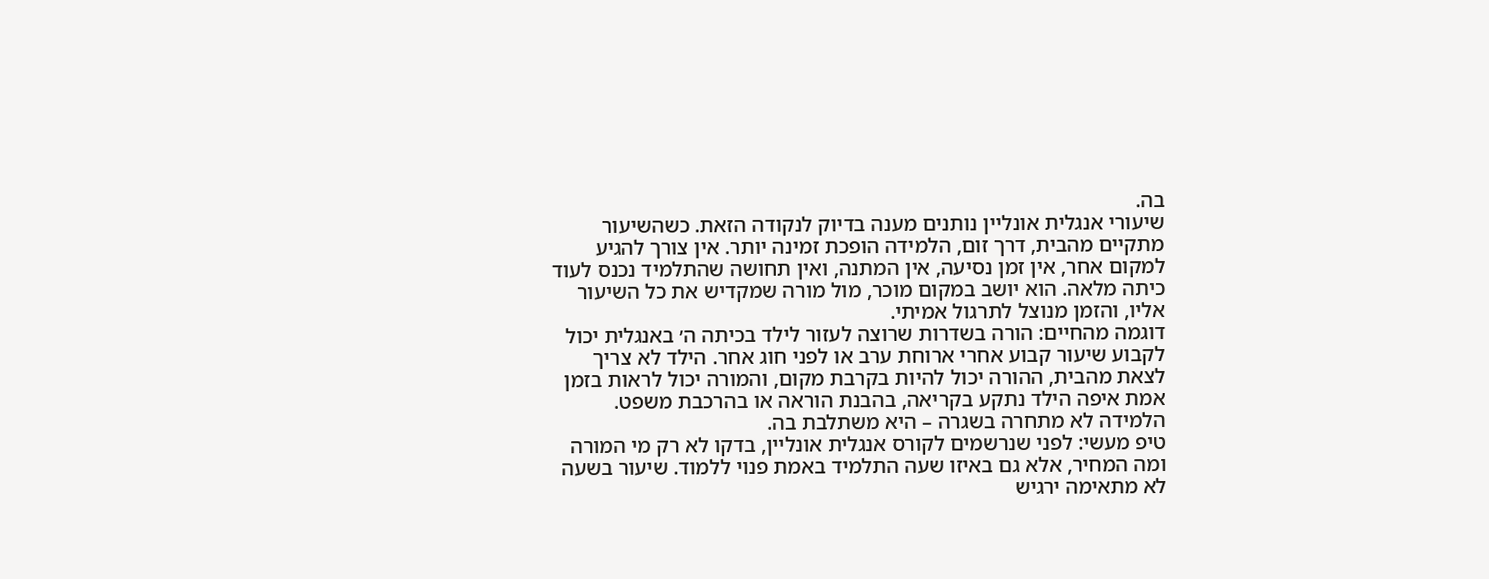בה.
שיעורי אנגלית אונליין נותנים מענה בדיוק לנקודה הזאת. כשהשיעור מתקיים מהבית, דרך זום, הלמידה הופכת זמינה יותר. אין צורך להגיע למקום אחר, אין זמן נסיעה, אין המתנה, ואין תחושה שהתלמיד נכנס לעוד כיתה מלאה. הוא יושב במקום מוכר, מול מורה שמקדיש את כל השיעור אליו, והזמן מנוצל לתרגול אמיתי.
דוגמה מהחיים: הורה בשדרות שרוצה לעזור לילד בכיתה ה׳ באנגלית יכול לקבוע שיעור קבוע אחרי ארוחת ערב או לפני חוג אחר. הילד לא צריך לצאת מהבית, ההורה יכול להיות בקרבת מקום, והמורה יכול לראות בזמן אמת איפה הילד נתקע בקריאה, בהבנת הוראה או בהרכבת משפט. הלמידה לא מתחרה בשגרה – היא משתלבת בה.
טיפ מעשי: לפני שנרשמים לקורס אנגלית אונליין, בדקו לא רק מי המורה ומה המחיר, אלא גם באיזו שעה התלמיד באמת פנוי ללמוד. שיעור בשעה לא מתאימה ירגיש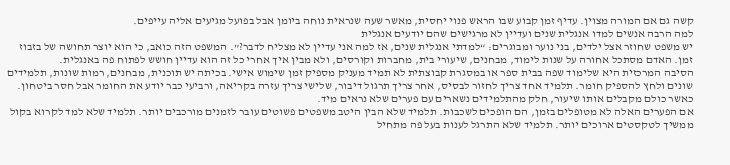קשה גם אם המורה מצוין. עדיף זמן קבוע שבו הראש פנוי יחסית, מאשר שעה שנראית נוחה ביומן אבל בפועל מגיעים אליה עייפים.
למה הרבה אנשים למדו אנגלית שנים ועדיין לא מרגישים שהם יודעים אנגלית
יש משפט שחוזר אצל ילדים, בני נוער ומבוגרים: “למדתי אנגלית שנים, אז למה אני עדיין לא מצליח לדבר?”. המשפט הזה כואב, כי הוא יוצר תחושה של בזבוז זמן. האדם מסתכל אחורה על שנות לימוד, מבחנים, שיעורי בית, מחברות וקורסים, ולא מבין איך אחרי כל זה הוא עדיין חושש לפתוח פה באנגלית.
הסיבה המרכזית היא שלימוד שפה בבית ספר או במסגרת קבוצתית לא תמיד מעניק מספיק זמן שימוש אישי. בכיתה יש תוכנית, מבחנים, רמות שונות, תלמידים שונים ולחץ להספיק חומר. תלמיד אחד צריך לחזור לבסיס, אחר צריך תרגול דיבור, שלישי צריך עזרה בקריאה, ורביעי כבר יודע את החומר אבל חסר ביטחון. כאשר כולם מקבלים אותו שיעור, חלק מהתלמידים נשארים עם פערים שלא נראים מיד.
אם הפערים האלה לא מטופלים בזמן, הם הופכים לשכבות. תלמיד שלא הבין היטב משפטים פשוטים עובר לזמנים מורכבים יותר. תלמיד שלא למד לקרוא בקול ממשיך לטקסטים ארוכים יותר. תלמיד שלא התרגל לענות בעל פה מתחיל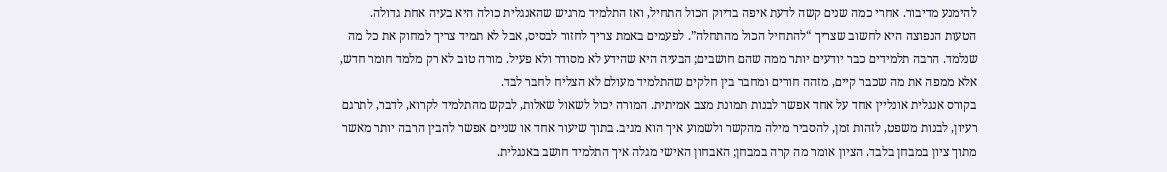להימנע מדיבור. אחרי כמה שנים קשה לדעת איפה בדיוק הכול התחיל, ואז התלמיד מרגיש שהאנגלית כולה היא בעיה אחת גדולה.
הטעות הנפוצה היא לחשוב שצריך “להתחיל הכול מהתחלה”. לפעמים באמת צריך לחזור לבסיס, אבל לא תמיד צריך למחוק את כל מה שנלמד. הרבה תלמידים כבר יודעים יותר ממה שהם חושבים; הבעיה היא שהידע לא מסודר ולא פעיל. מורה טוב לא רק מלמד חומר חדש, אלא ממפה את מה שכבר קיים, מזהה חורים ומחבר בין חלקים שהתלמיד מעולם לא הצליח לחבר לבד.
בקורס אנגלית אונליין אחד על אחד אפשר לבנות תמונת מצב אמיתית. המורה יכול לשאול שאלות, לבקש מהתלמיד לקרוא, לדבר, לתרגם רעיון, לבנות משפט, לזהות זמן, להסביר מילה מהקשר ולשמוע איך הוא מגיב. בתוך שיעור אחד או שניים אפשר להבין הרבה יותר מאשר מתוך ציון במבחן בלבד. הציון אומר מה קרה במבחן; האבחון האישי מגלה איך התלמיד חושב באנגלית.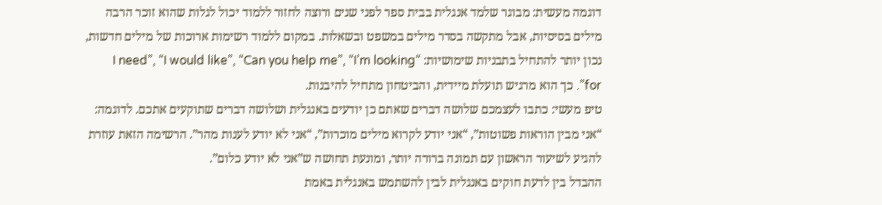דוגמה מעשית: מבוגר שלמד אנגלית בבית ספר לפני שנים ורוצה לחזור ללמוד יכול לגלות שהוא זוכר הרבה מילים בסיסיות, אבל מתקשה בסדר מילים במשפט ובשאלות. במקום ללמוד רשימות ארוכות של מילים חדשות, נכון יותר להתחיל בתבניות שימושיות: “I need”, “I would like”, “Can you help me”, “I’m looking for”. כך הוא מרגיש תועלת מיידית, והביטחון מתחיל להיבנות.
טיפ מעשי: כתבו לעצמכם שלושה דברים שאתם כן יודעים באנגלית ושלושה דברים שתוקעים אתכם. לדוגמה: “אני מבין הוראות פשוטות”, “אני יודע לקרוא מילים מוכרות”, “אני לא יודע לענות מהר”. הרשימה הזאת עוזרת להגיע לשיעור הראשון עם תמונה ברורה יותר, ומונעת תחושה ש”אני לא יודע כלום”.
ההבדל בין לדעת חוקים באנגלית לבין להשתמש באנגלית באמת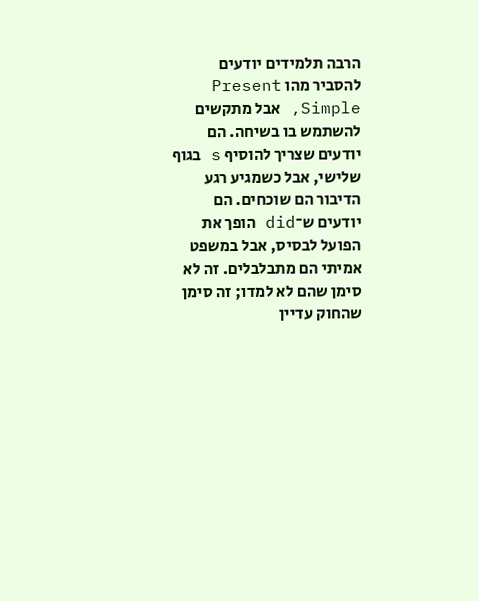הרבה תלמידים יודעים להסביר מהו Present Simple, אבל מתקשים להשתמש בו בשיחה. הם יודעים שצריך להוסיף s בגוף שלישי, אבל כשמגיע רגע הדיבור הם שוכחים. הם יודעים ש־did הופך את הפועל לבסיס, אבל במשפט אמיתי הם מתבלבלים. זה לא סימן שהם לא למדו; זה סימן שהחוק עדיין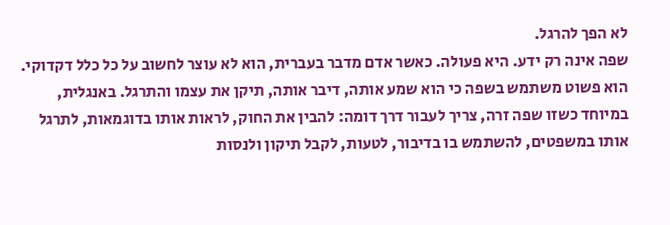לא הפך להרגל.
שפה אינה רק ידע. היא פעולה. כאשר אדם מדבר בעברית, הוא לא עוצר לחשוב על כל כלל דקדוקי. הוא פשוט משתמש בשפה כי הוא שמע אותה, דיבר אותה, תיקן את עצמו והתרגל. באנגלית, במיוחד כשזו שפה זרה, צריך לעבור דרך דומה: להבין את החוק, לראות אותו בדוגמאות, לתרגל אותו במשפטים, להשתמש בו בדיבור, לטעות, לקבל תיקון ולנסות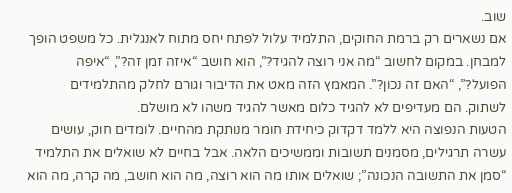שוב.
אם נשארים רק ברמת החוקים, התלמיד עלול לפתח יחס מתוח לאנגלית. כל משפט הופך למבחן. במקום לחשוב “מה אני רוצה להגיד?”, הוא חושב “איזה זמן זה?”, “איפה הפועל?”, “האם זה נכון?”. המאמץ הזה מאט את הדיבור וגורם לחלק מהתלמידים לשתוק. הם מעדיפים לא להגיד כלום מאשר להגיד משהו לא מושלם.
הטעות הנפוצה היא ללמד דקדוק כיחידת חומר מנותקת מהחיים. לומדים חוק, עושים עשרה תרגילים, מסמנים תשובות וממשיכים הלאה. אבל בחיים לא שואלים את התלמיד “סמן את התשובה הנכונה”; שואלים אותו מה הוא רוצה, מה הוא חושב, מה קרה, מה הוא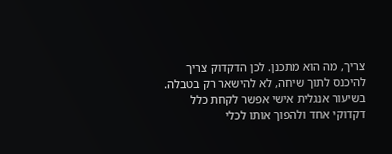צריך, מה הוא מתכנן. לכן הדקדוק צריך להיכנס לתוך שיחה, לא להישאר רק בטבלה.
בשיעור אנגלית אישי אפשר לקחת כלל דקדוקי אחד ולהפוך אותו לכלי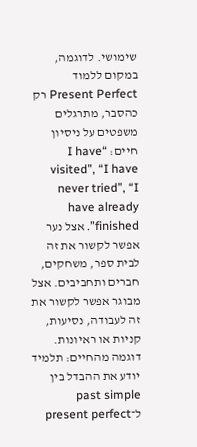שימושי. לדוגמה, במקום ללמוד Present Perfect רק כהסבר, מתרגלים משפטים על ניסיון חיים: “I have visited”, “I have never tried”, “I have already finished”. אצל נער אפשר לקשור את זה לבית ספר, משחקים, חברים ותחביבים. אצל מבוגר אפשר לקשור את זה לעבודה, נסיעות, קניות או ראיונות.
דוגמה מהחיים: תלמיד יודע את ההבדל בין past simple ל־present perfect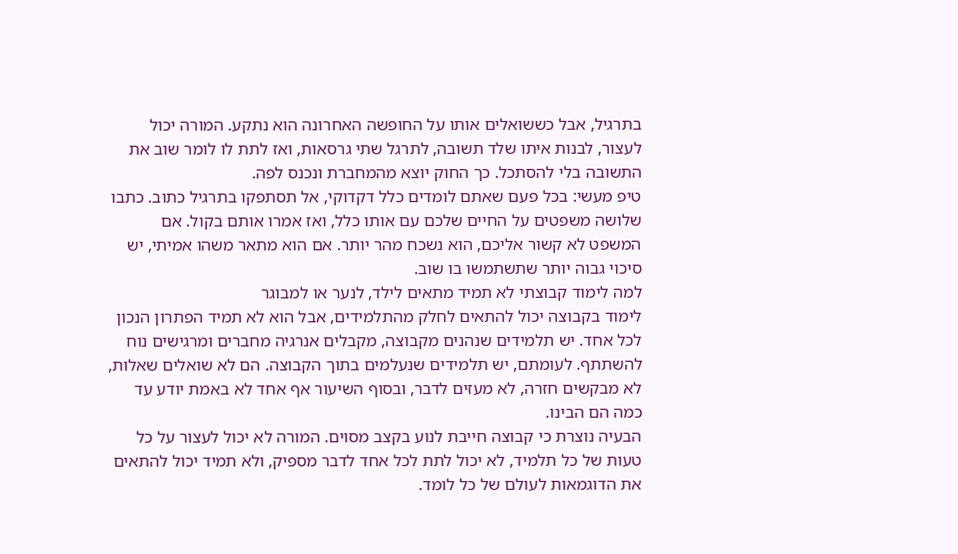בתרגיל, אבל כששואלים אותו על החופשה האחרונה הוא נתקע. המורה יכול לעצור, לבנות איתו שלד תשובה, לתרגל שתי גרסאות, ואז לתת לו לומר שוב את התשובה בלי להסתכל. כך החוק יוצא מהמחברת ונכנס לפה.
טיפ מעשי: בכל פעם שאתם לומדים כלל דקדוקי, אל תסתפקו בתרגיל כתוב. כתבו שלושה משפטים על החיים שלכם עם אותו כלל, ואז אמרו אותם בקול. אם המשפט לא קשור אליכם, הוא נשכח מהר יותר. אם הוא מתאר משהו אמיתי, יש סיכוי גבוה יותר שתשתמשו בו שוב.
למה לימוד קבוצתי לא תמיד מתאים לילד, לנער או למבוגר
לימוד בקבוצה יכול להתאים לחלק מהתלמידים, אבל הוא לא תמיד הפתרון הנכון לכל אחד. יש תלמידים שנהנים מקבוצה, מקבלים אנרגיה מחברים ומרגישים נוח להשתתף. לעומתם, יש תלמידים שנעלמים בתוך הקבוצה. הם לא שואלים שאלות, לא מבקשים חזרה, לא מעזים לדבר, ובסוף השיעור אף אחד לא באמת יודע עד כמה הם הבינו.
הבעיה נוצרת כי קבוצה חייבת לנוע בקצב מסוים. המורה לא יכול לעצור על כל טעות של כל תלמיד, לא יכול לתת לכל אחד לדבר מספיק, ולא תמיד יכול להתאים את הדוגמאות לעולם של כל לומד.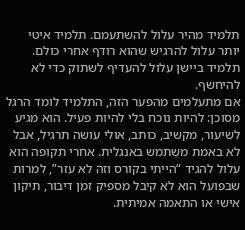תלמיד מהיר עלול להשתעמם. תלמיד איטי יותר עלול להרגיש שהוא רודף אחרי כולם. תלמיד ביישן עלול להעדיף לשתוק כדי לא להיחשף.
אם מתעלמים מהפער הזה, התלמיד לומד הרגל מסוכן: להיות נוכח בלי להיות פעיל. הוא מגיע לשיעור, מקשיב, כותב, אולי עושה תרגיל, אבל לא באמת משתמש באנגלית. אחרי תקופה הוא עלול להגיד “הייתי בקורס וזה לא עזר”, למרות שבפועל הוא לא קיבל מספיק זמן דיבור, תיקון אישי או התאמה אמיתית.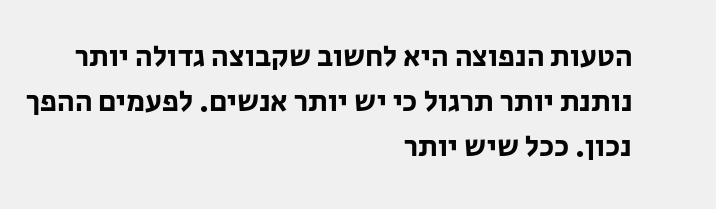הטעות הנפוצה היא לחשוב שקבוצה גדולה יותר נותנת יותר תרגול כי יש יותר אנשים. לפעמים ההפך נכון. ככל שיש יותר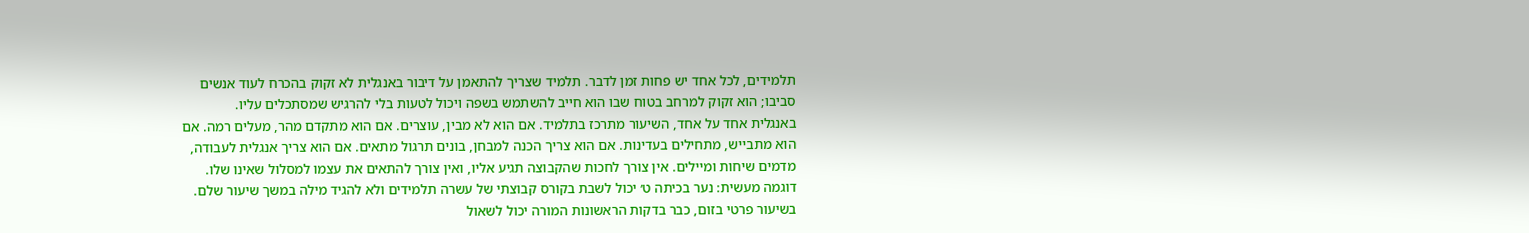תלמידים, לכל אחד יש פחות זמן לדבר. תלמיד שצריך להתאמן על דיבור באנגלית לא זקוק בהכרח לעוד אנשים סביבו; הוא זקוק למרחב בטוח שבו הוא חייב להשתמש בשפה ויכול לטעות בלי להרגיש שמסתכלים עליו.
באנגלית אחד על אחד, השיעור מתרכז בתלמיד. אם הוא לא מבין, עוצרים. אם הוא מתקדם מהר, מעלים רמה. אם הוא מתבייש, מתחילים בעדינות. אם הוא צריך הכנה למבחן, בונים תרגול מתאים. אם הוא צריך אנגלית לעבודה, מדמים שיחות ומיילים. אין צורך לחכות שהקבוצה תגיע אליו, ואין צורך להתאים את עצמו למסלול שאינו שלו.
דוגמה מעשית: נער בכיתה ט׳ יכול לשבת בקורס קבוצתי של עשרה תלמידים ולא להגיד מילה במשך שיעור שלם. בשיעור פרטי בזום, כבר בדקות הראשונות המורה יכול לשאול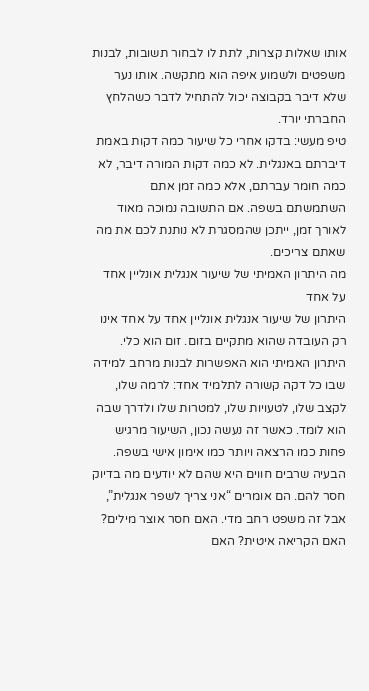אותו שאלות קצרות, לתת לו לבחור תשובות, לבנות משפטים ולשמוע איפה הוא מתקשה. אותו נער שלא דיבר בקבוצה יכול להתחיל לדבר כשהלחץ החברתי יורד.
טיפ מעשי: בדקו אחרי כל שיעור כמה דקות באמת דיברתם באנגלית. לא כמה דקות המורה דיבר, לא כמה חומר עברתם, אלא כמה זמן אתם השתמשתם בשפה. אם התשובה נמוכה מאוד לאורך זמן, ייתכן שהמסגרת לא נותנת לכם את מה שאתם צריכים.
מה היתרון האמיתי של שיעור אנגלית אונליין אחד על אחד
היתרון של שיעור אנגלית אונליין אחד על אחד אינו רק העובדה שהוא מתקיים בזום. זום הוא כלי. היתרון האמיתי הוא האפשרות לבנות מרחב למידה שבו כל דקה קשורה לתלמיד אחד: לרמה שלו, לקצב שלו, לטעויות שלו, למטרות שלו ולדרך שבה הוא לומד. כאשר זה נעשה נכון, השיעור מרגיש פחות כמו הרצאה ויותר כמו אימון אישי בשפה.
הבעיה שרבים חווים היא שהם לא יודעים מה בדיוק חסר להם. הם אומרים “אני צריך לשפר אנגלית”, אבל זה משפט רחב מדי. האם חסר אוצר מילים? האם הקריאה איטית? האם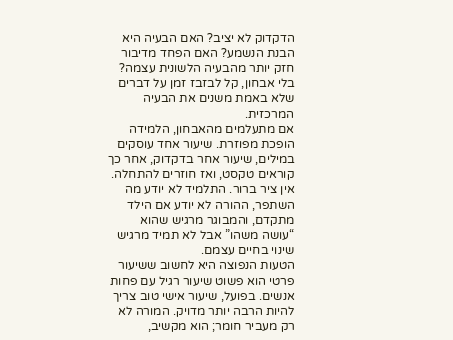הדקדוק לא יציב? האם הבעיה היא הבנת הנשמע? האם הפחד מדיבור חזק יותר מהבעיה הלשונית עצמה? בלי אבחון, קל לבזבז זמן על דברים שלא באמת משנים את הבעיה המרכזית.
אם מתעלמים מהאבחון, הלמידה הופכת מפוזרת. שיעור אחד עוסקים במילים, שיעור אחר בדקדוק, אחר כך קוראים טקסט, ואז חוזרים להתחלה. אין ציר ברור. התלמיד לא יודע מה השתפר, ההורה לא יודע אם הילד מתקדם, והמבוגר מרגיש שהוא “עושה משהו” אבל לא תמיד מרגיש שינוי בחיים עצמם.
הטעות הנפוצה היא לחשוב ששיעור פרטי הוא פשוט שיעור רגיל עם פחות אנשים. בפועל, שיעור אישי טוב צריך להיות הרבה יותר מדויק. המורה לא רק מעביר חומר; הוא מקשיב,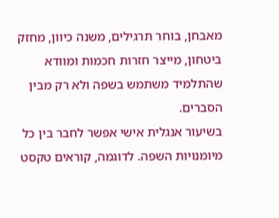מאבחן, בוחר תרגילים, משנה כיוון, מחזק ביטחון, מייצר חזרות חכמות ומוודא שהתלמיד משתמש בשפה ולא רק מבין הסברים.
בשיעור אנגלית אישי אפשר לחבר בין כל מיומנויות השפה. לדוגמה, קוראים טקסט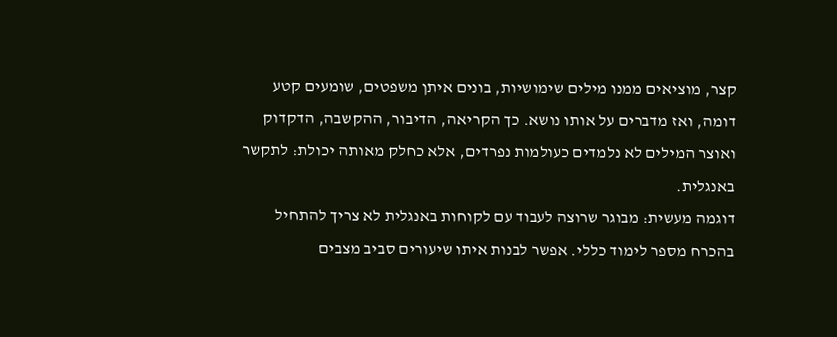קצר, מוציאים ממנו מילים שימושיות, בונים איתן משפטים, שומעים קטע דומה, ואז מדברים על אותו נושא. כך הקריאה, הדיבור, ההקשבה, הדקדוק ואוצר המילים לא נלמדים כעולמות נפרדים, אלא כחלק מאותה יכולת: לתקשר באנגלית.
דוגמה מעשית: מבוגר שרוצה לעבוד עם לקוחות באנגלית לא צריך להתחיל בהכרח מספר לימוד כללי. אפשר לבנות איתו שיעורים סביב מצבים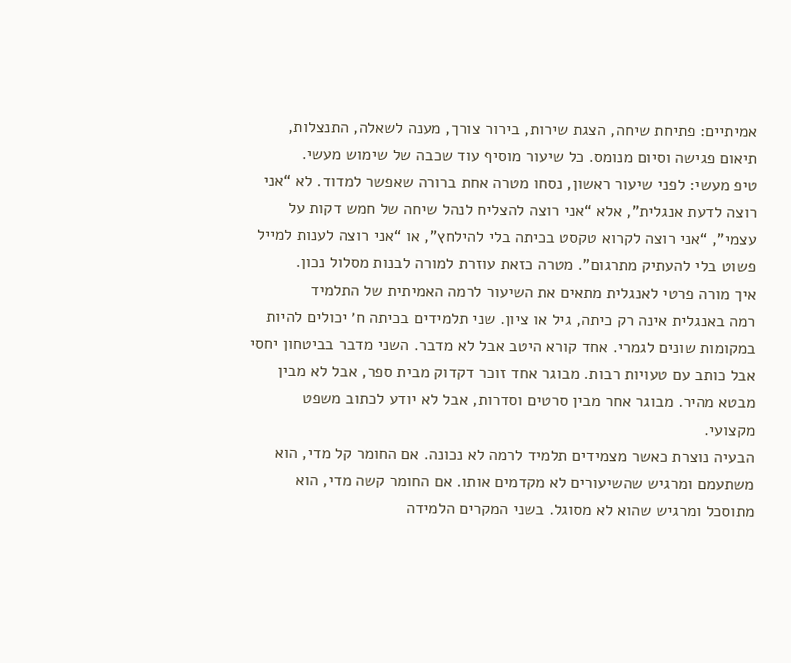אמיתיים: פתיחת שיחה, הצגת שירות, בירור צורך, מענה לשאלה, התנצלות, תיאום פגישה וסיום מנומס. כל שיעור מוסיף עוד שכבה של שימוש מעשי.
טיפ מעשי: לפני שיעור ראשון, נסחו מטרה אחת ברורה שאפשר למדוד. לא “אני רוצה לדעת אנגלית”, אלא “אני רוצה להצליח לנהל שיחה של חמש דקות על עצמי”, “אני רוצה לקרוא טקסט בכיתה בלי להילחץ”, או “אני רוצה לענות למייל פשוט בלי להעתיק מתרגום”. מטרה כזאת עוזרת למורה לבנות מסלול נכון.
איך מורה פרטי לאנגלית מתאים את השיעור לרמה האמיתית של התלמיד
רמה באנגלית אינה רק כיתה, גיל או ציון. שני תלמידים בכיתה ח׳ יכולים להיות במקומות שונים לגמרי. אחד קורא היטב אבל לא מדבר. השני מדבר בביטחון יחסי אבל כותב עם טעויות רבות. מבוגר אחד זוכר דקדוק מבית ספר, אבל לא מבין מבטא מהיר. מבוגר אחר מבין סרטים וסדרות, אבל לא יודע לכתוב משפט מקצועי.
הבעיה נוצרת כאשר מצמידים תלמיד לרמה לא נכונה. אם החומר קל מדי, הוא משתעמם ומרגיש שהשיעורים לא מקדמים אותו. אם החומר קשה מדי, הוא מתוסכל ומרגיש שהוא לא מסוגל. בשני המקרים הלמידה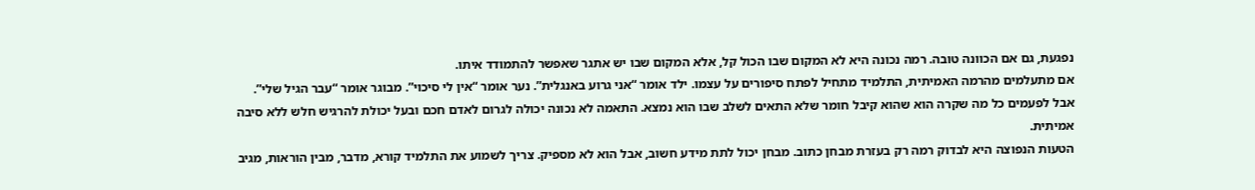נפגעת, גם אם הכוונה טובה. רמה נכונה היא לא המקום שבו הכול קל, אלא המקום שבו יש אתגר שאפשר להתמודד איתו.
אם מתעלמים מהרמה האמיתית, התלמיד מתחיל לפתח סיפורים על עצמו. ילד אומר “אני גרוע באנגלית”. נער אומר “אין לי סיכוי”. מבוגר אומר “עבר הגיל שלי”. אבל לפעמים כל מה שקרה הוא שהוא קיבל חומר שלא התאים לשלב שבו הוא נמצא. התאמה לא נכונה יכולה לגרום לאדם חכם ובעל יכולת להרגיש חלש ללא סיבה אמיתית.
הטעות הנפוצה היא לבדוק רמה רק בעזרת מבחן כתוב. מבחן יכול לתת מידע חשוב, אבל הוא לא מספיק. צריך לשמוע את התלמיד קורא, מדבר, מבין הוראות, מגיב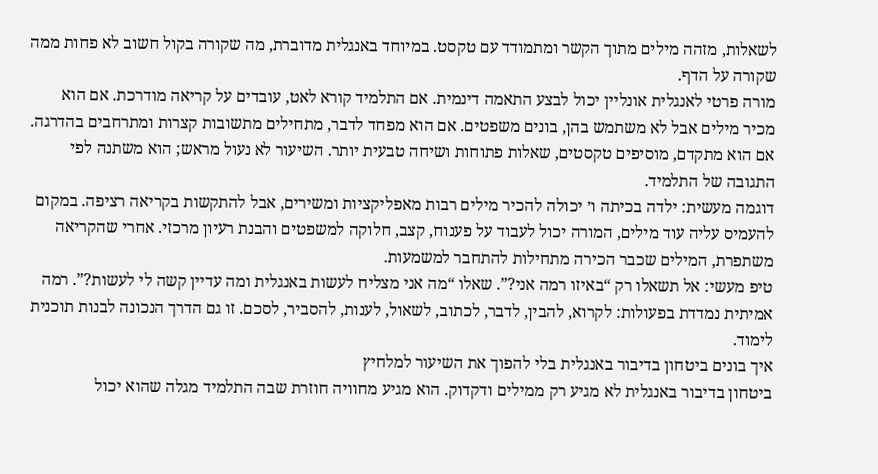לשאלות, מזהה מילים מתוך הקשר ומתמודד עם טקסט. במיוחד באנגלית מדוברת, מה שקורה בקול חשוב לא פחות ממה שקורה על הדף.
מורה פרטי לאנגלית אונליין יכול לבצע התאמה דינמית. אם התלמיד קורא לאט, עובדים על קריאה מודרכת. אם הוא מכיר מילים אבל לא משתמש בהן, בונים משפטים. אם הוא מפחד לדבר, מתחילים מתשובות קצרות ומתרחבים בהדרגה. אם הוא מתקדם, מוסיפים טקסטים, שאלות פתוחות ושיחה טבעית יותר. השיעור לא נעול מראש; הוא משתנה לפי התגובה של התלמיד.
דוגמה מעשית: ילדה בכיתה ו׳ יכולה להכיר מילים רבות מאפליקציות ומשירים, אבל להתקשות בקריאה רציפה. במקום להעמיס עליה עוד מילים, המורה יכול לעבוד על פענוח, קצב, חלוקה למשפטים והבנת רעיון מרכזי. אחרי שהקריאה משתפרת, המילים שכבר הכירה מתחילות להתחבר למשמעות.
טיפ מעשי: אל תשאלו רק “באיזו רמה אני?”. שאלו “מה אני מצליח לעשות באנגלית ומה עדיין קשה לי לעשות?”. רמה אמיתית נמדדת בפעולות: לקרוא, להבין, לדבר, לכתוב, לשאול, לענות, להסביר, לסכם. זו גם הדרך הנכונה לבנות תוכנית לימוד.
איך בונים ביטחון בדיבור באנגלית בלי להפוך את השיעור למלחיץ
ביטחון בדיבור באנגלית לא מגיע רק ממילים ודקדוק. הוא מגיע מחוויה חוזרת שבה התלמיד מגלה שהוא יכול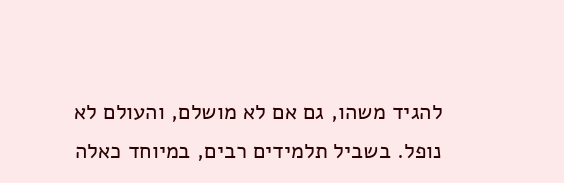להגיד משהו, גם אם לא מושלם, והעולם לא נופל. בשביל תלמידים רבים, במיוחד כאלה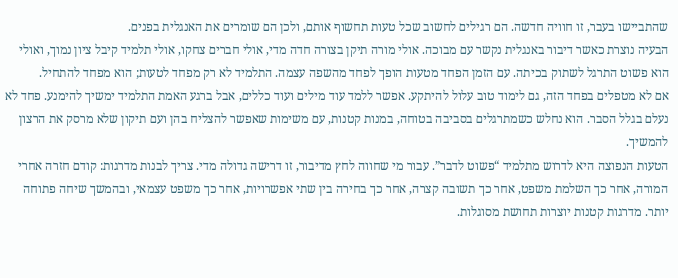שהתביישו בעבר, זו חוויה חדשה. הם רגילים לחשוב שכל טעות תחשוף אותם, ולכן הם שומרים את האנגלית בפנים.
הבעיה נוצרת כאשר דיבור באנגלית נקשר עם מבוכה. אולי מורה תיקן בצורה חדה מדי, אולי חברים צחקו, אולי תלמיד קיבל ציון נמוך, ואולי הוא פשוט התרגל לשתוק בכיתה. עם הזמן הפחד מטעות הופך לפחד מהשפה עצמה. התלמיד לא רק מפחד לטעות; הוא מפחד להתחיל.
אם לא מטפלים בפחד הזה, גם לימוד טוב עלול להיתקע. אפשר ללמד עוד מילים ועוד כללים, אבל ברגע האמת התלמיד ימשיך להימנע. פחד לא נעלם בגלל הסבר. הוא נחלש כשמתרגלים בסביבה בטוחה, במנות קטנות, עם משימות שאפשר להצליח בהן ועם תיקון שלא מרסק את הרצון להמשיך.
הטעות הנפוצה היא לדרוש מתלמיד “פשוט לדבר”. עבור מי שחווה לחץ מדיבור, זו דרישה גדולה מדי. צריך לבנות מדרגות: קודם חזרה אחרי המורה, אחר כך השלמת משפט, אחר כך תשובה קצרה, אחר כך בחירה בין שתי אפשרויות, אחר כך משפט עצמאי, ובהמשך שיחה פתוחה יותר. מדרגות קטנות יוצרות תחושת מסוגלות.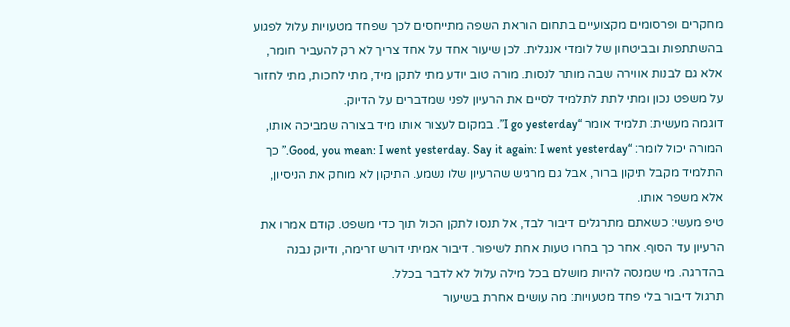מחקרים ופרסומים מקצועיים בתחום הוראת השפה מתייחסים לכך שפחד מטעויות עלול לפגוע בהשתתפות ובביטחון של לומדי אנגלית. לכן שיעור אחד על אחד צריך לא רק להעביר חומר, אלא גם לבנות אווירה שבה מותר לנסות. מורה טוב יודע מתי לתקן מיד, מתי לחכות, מתי לחזור על משפט נכון ומתי לתת לתלמיד לסיים את הרעיון לפני שמדברים על הדיוק.
דוגמה מעשית: תלמיד אומר “I go yesterday”. במקום לעצור אותו מיד בצורה שמביכה אותו, המורה יכול לומר: “Good, you mean: I went yesterday. Say it again: I went yesterday.” כך התלמיד מקבל תיקון ברור, אבל גם מרגיש שהרעיון שלו נשמע. התיקון לא מוחק את הניסיון, אלא משפר אותו.
טיפ מעשי: כשאתם מתרגלים דיבור לבד, אל תנסו לתקן הכול תוך כדי משפט. קודם אמרו את הרעיון עד הסוף. אחר כך בחרו טעות אחת לשיפור. דיבור אמיתי דורש זרימה, ודיוק נבנה בהדרגה. מי שמנסה להיות מושלם בכל מילה עלול לא לדבר בכלל.
תרגול דיבור בלי פחד מטעויות: מה עושים אחרת בשיעור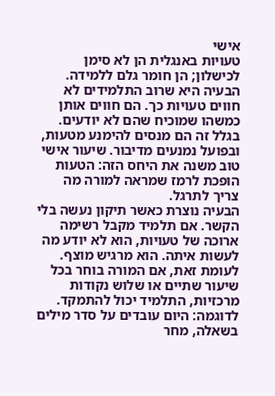אישי
טעויות באנגלית הן לא סימן לכישלון; הן חומר גלם ללמידה. הבעיה היא שרוב התלמידים לא חווים טעויות כך. הם חווים אותן כמשהו שמוכיח שהם לא יודעים. בגלל זה הם מנסים להימנע מטעות, ובפועל נמנעים מדיבור. שיעור אישי טוב משנה את היחס הזה: הטעות הופכת לרמז שמראה למורה מה צריך לתרגל.
הבעיה נוצרת כאשר תיקון נעשה בלי הקשר. אם תלמיד מקבל רשימה ארוכה של טעויות, הוא לא יודע מה לעשות איתה. הוא מרגיש מוצף. לעומת זאת, אם המורה בוחר בכל שיעור שתיים או שלוש נקודות מרכזיות, התלמיד יכול להתמקד. לדוגמה: היום עובדים על סדר מילים בשאלה, מחר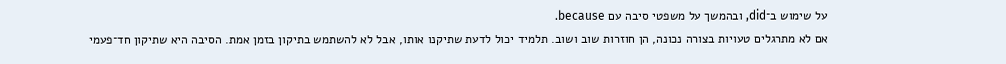על שימוש ב־did, ובהמשך על משפטי סיבה עם because.
אם לא מתרגלים טעויות בצורה נכונה, הן חוזרות שוב ושוב. תלמיד יכול לדעת שתיקנו אותו, אבל לא להשתמש בתיקון בזמן אמת. הסיבה היא שתיקון חד־פעמי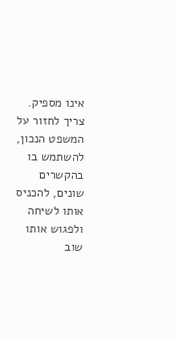אינו מספיק. צריך לחזור על המשפט הנכון, להשתמש בו בהקשרים שונים, להכניס אותו לשיחה ולפגוש אותו שוב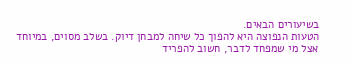בשיעורים הבאים.
הטעות הנפוצה היא להפוך כל שיחה למבחן דיוק. בשלב מסוים, במיוחד אצל מי שמפחד לדבר, חשוב להפריד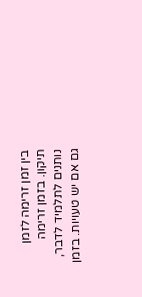בין זמן זרימה לזמן תיקון. בזמן זרימה נותנים לתלמיד לדבר, גם אם יש טעויות. בזמן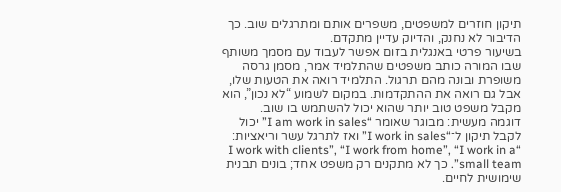תיקון חוזרים למשפטים, משפרים אותם ומתרגלים שוב. כך הדיבור לא נחנק, והדיוק עדיין מתקדם.
בשיעור פרטי באנגלית בזום אפשר לעבוד עם מסמך משותף שבו המורה כותב משפטים שהתלמיד אמר, מסמן גרסה משופרת ובונה מהם תרגול. התלמיד רואה את הטעות שלו, אבל גם רואה את ההתקדמות. במקום לשמוע “לא נכון”, הוא מקבל משפט טוב יותר שהוא יכול להשתמש בו שוב.
דוגמה מעשית: מבוגר שאומר “I am work in sales” יכול לקבל תיקון ל־“I work in sales” ואז לתרגל עשר וריאציות: “I work with clients”, “I work from home”, “I work in a small team”. כך לא מתקנים רק משפט אחד; בונים תבנית שימושית לחיים.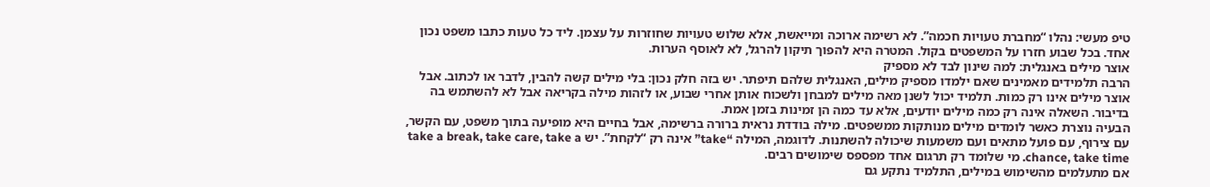טיפ מעשי: נהלו “מחברת טעויות חכמה”. לא רשימה ארוכה ומייאשת, אלא שלוש טעויות שחוזרות על עצמן. ליד כל טעות כתבו משפט נכון אחד. בכל שבוע חזרו על המשפטים בקול. המטרה היא להפוך תיקון להרגל, לא לאוסף הערות.
אוצר מילים באנגלית: למה שינון לבד לא מספיק
הרבה תלמידים מאמינים שאם ילמדו מספיק מילים, האנגלית שלהם תיפתר. יש בזה חלק נכון: בלי מילים קשה להבין, לדבר או לכתוב. אבל אוצר מילים אינו רק כמות. תלמיד יכול לשנן מאה מילים למבחן ולשכוח אותן אחרי שבוע, או לזהות מילה בקריאה אבל לא להשתמש בה בדיבור. השאלה אינה רק כמה מילים יודעים, אלא עד כמה הן זמינות בזמן אמת.
הבעיה נוצרת כאשר לומדים מילים מנותקות ממשפטים. מילה בודדת נראית ברורה ברשימה, אבל בחיים היא מופיעה בתוך משפט, עם הקשר, עם צירוף, עם פועל מתאים ועם משמעות שיכולה להשתנות. לדוגמה, המילה “take” אינה רק “לקחת”. יש take a break, take care, take a chance, take time. מי שלומד רק תרגום אחד מפספס שימושים רבים.
אם מתעלמים מהשימוש במילים, התלמיד נתקע גם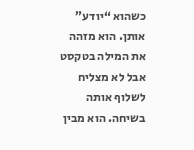כשהוא “יודע” אותן. הוא מזהה את המילה בטקסט אבל לא מצליח לשלוף אותה בשיחה. הוא מבין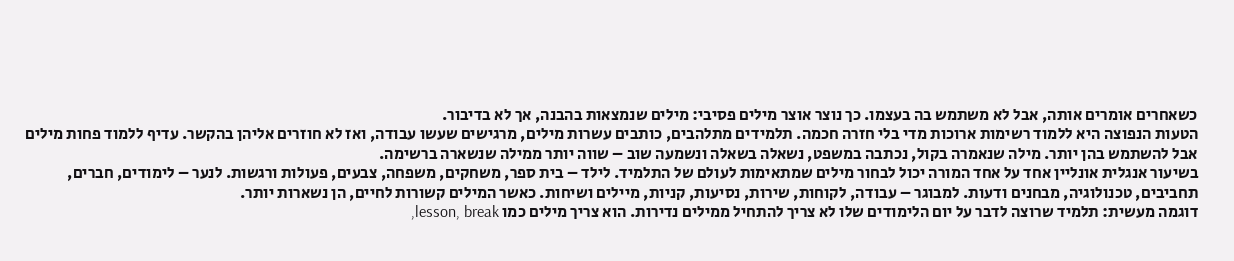כשאחרים אומרים אותה, אבל לא משתמש בה בעצמו. כך נוצר אוצר מילים פסיבי: מילים שנמצאות בהבנה, אך לא בדיבור.
הטעות הנפוצה היא ללמוד רשימות ארוכות מדי בלי חזרה חכמה. תלמידים מתלהבים, כותבים עשרות מילים, מרגישים שעשו עבודה, ואז לא חוזרים אליהן בהקשר. עדיף ללמוד פחות מילים אבל להשתמש בהן יותר. מילה שנאמרה בקול, נכתבה במשפט, נשאלה בשאלה ונשמעה שוב – שווה יותר ממילה שנשארה ברשימה.
בשיעור אנגלית אונליין אחד על אחד המורה יכול לבחור מילים שמתאימות לעולם של התלמיד. לילד – בית ספר, משחקים, משפחה, צבעים, פעולות ורגשות. לנער – לימודים, חברים, תחביבים, טכנולוגיה, מבחנים ודעות. למבוגר – עבודה, לקוחות, שירות, נסיעות, קניות, מיילים ושיחות. כאשר המילים קשורות לחיים, הן נשארות יותר.
דוגמה מעשית: תלמיד שרוצה לדבר על יום הלימודים שלו לא צריך להתחיל ממילים נדירות. הוא צריך מילים כמו lesson, break,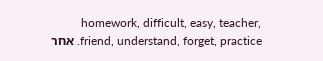homework, difficult, easy, teacher, friend, understand, forget, practice. אחר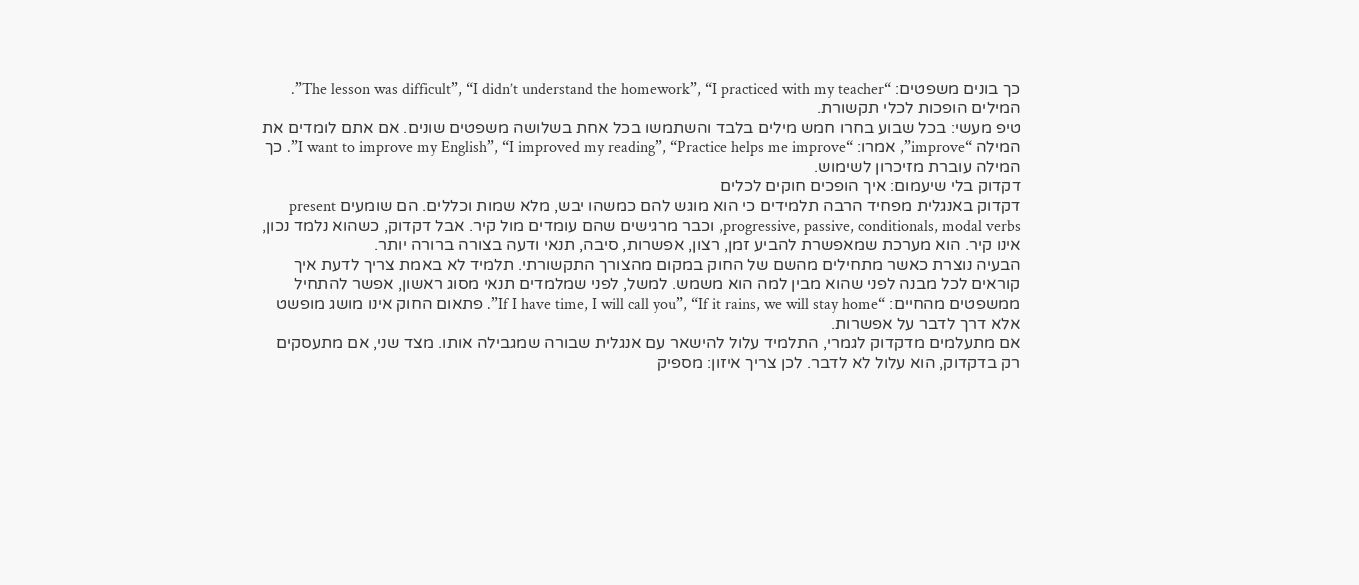כך בונים משפטים: “The lesson was difficult”, “I didn’t understand the homework”, “I practiced with my teacher”. המילים הופכות לכלי תקשורת.
טיפ מעשי: בכל שבוע בחרו חמש מילים בלבד והשתמשו בכל אחת בשלושה משפטים שונים. אם אתם לומדים את המילה “improve”, אמרו: “I want to improve my English”, “I improved my reading”, “Practice helps me improve”. כך המילה עוברת מזיכרון לשימוש.
דקדוק בלי שיעמום: איך הופכים חוקים לכלים
דקדוק באנגלית מפחיד הרבה תלמידים כי הוא מוגש להם כמשהו יבש, מלא שמות וכללים. הם שומעים present progressive, passive, conditionals, modal verbs, וכבר מרגישים שהם עומדים מול קיר. אבל דקדוק, כשהוא נלמד נכון, אינו קיר. הוא מערכת שמאפשרת להביע זמן, רצון, אפשרות, סיבה, תנאי ודעה בצורה ברורה יותר.
הבעיה נוצרת כאשר מתחילים מהשם של החוק במקום מהצורך התקשורתי. תלמיד לא באמת צריך לדעת איך קוראים לכל מבנה לפני שהוא מבין למה הוא משמש. למשל, לפני שמלמדים תנאי מסוג ראשון, אפשר להתחיל ממשפטים מהחיים: “If I have time, I will call you”, “If it rains, we will stay home”. פתאום החוק אינו מושג מופשט אלא דרך לדבר על אפשרות.
אם מתעלמים מדקדוק לגמרי, התלמיד עלול להישאר עם אנגלית שבורה שמגבילה אותו. מצד שני, אם מתעסקים רק בדקדוק, הוא עלול לא לדבר. לכן צריך איזון: מספיק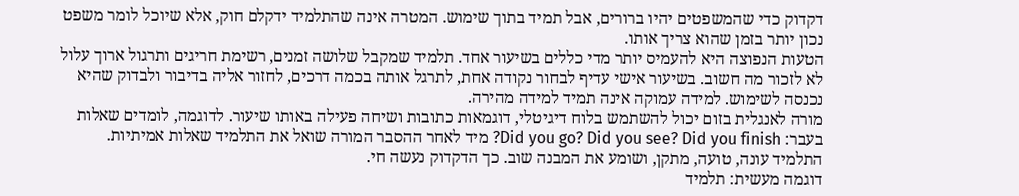דקדוק כדי שהמשפטים יהיו ברורים, אבל תמיד בתוך שימוש. המטרה אינה שהתלמיד ידקלם חוק, אלא שיוכל לומר משפט נכון יותר בזמן שהוא צריך אותו.
הטעות הנפוצה היא להעמיס יותר מדי כללים בשיעור אחד. תלמיד שמקבל שלושה זמנים, רשימת חריגים ותרגול ארוך עלול לא לזכור מה חשוב. בשיעור אישי עדיף לבחור נקודה אחת, לתרגל אותה בכמה דרכים, לחזור אליה בדיבור ולבדוק שהיא נכנסה לשימוש. למידה עמוקה אינה תמיד למידה מהירה.
מורה לאנגלית בזום יכול להשתמש בלוח דיגיטלי, דוגמאות כתובות ושיחה פעילה באותו שיעור. לדוגמה, לומדים שאלות בעבר: Did you go? Did you see? Did you finish? מיד לאחר ההסבר המורה שואל את התלמיד שאלות אמיתיות. התלמיד עונה, טועה, מתקן, ושומע את המבנה שוב. כך הדקדוק נעשה חי.
דוגמה מעשית: תלמיד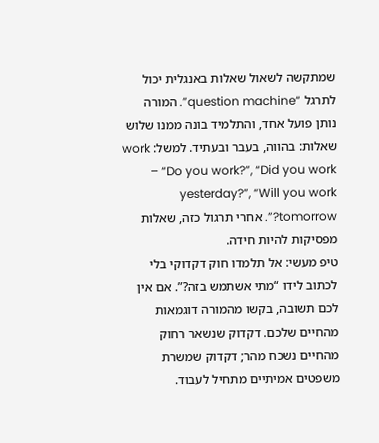שמתקשה לשאול שאלות באנגלית יכול לתרגל “question machine”. המורה נותן פועל אחד, והתלמיד בונה ממנו שלוש שאלות: בהווה, בעבר ובעתיד. למשל: work – “Do you work?”, “Did you work yesterday?”, “Will you work tomorrow?”. אחרי תרגול כזה, שאלות מפסיקות להיות חידה.
טיפ מעשי: אל תלמדו חוק דקדוקי בלי לכתוב לידו “מתי אשתמש בזה?”. אם אין לכם תשובה, בקשו מהמורה דוגמאות מהחיים שלכם. דקדוק שנשאר רחוק מהחיים נשכח מהר; דקדוק שמשרת משפטים אמיתיים מתחיל לעבוד.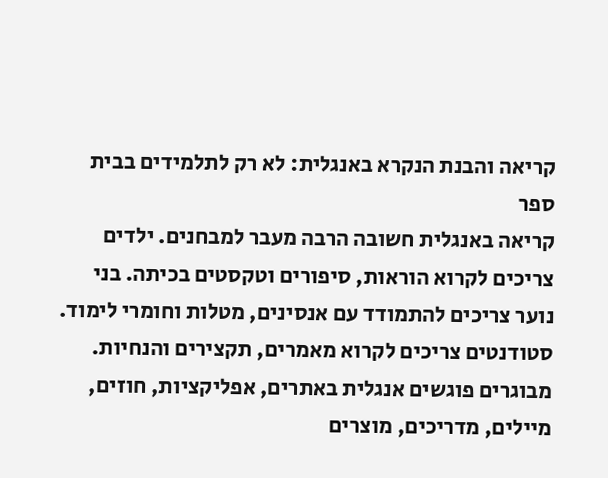קריאה והבנת הנקרא באנגלית: לא רק לתלמידים בבית ספר
קריאה באנגלית חשובה הרבה מעבר למבחנים. ילדים צריכים לקרוא הוראות, סיפורים וטקסטים בכיתה. בני נוער צריכים להתמודד עם אנסינים, מטלות וחומרי לימוד. סטודנטים צריכים לקרוא מאמרים, תקצירים והנחיות. מבוגרים פוגשים אנגלית באתרים, אפליקציות, חוזים, מיילים, מדריכים, מוצרים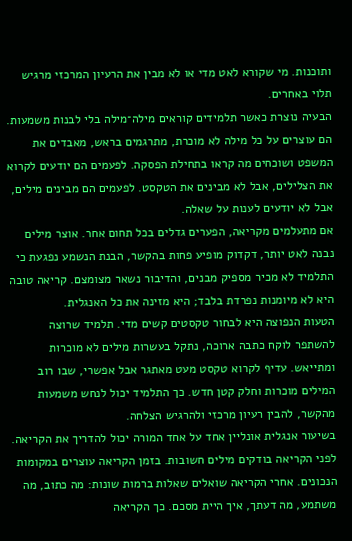ותוכנות. מי שקורא לאט מדי או לא מבין את הרעיון המרכזי מרגיש תלוי באחרים.
הבעיה נוצרת כאשר תלמידים קוראים מילה־מילה בלי לבנות משמעות. הם עוצרים על כל מילה לא מוכרת, מתרגמים בראש, מאבדים את המשפט ושוכחים מה קראו בתחילת הפסקה. לפעמים הם יודעים לקרוא את הצלילים, אבל לא מבינים את הטקסט. לפעמים הם מבינים מילים, אבל לא יודעים לענות על שאלה.
אם מתעלמים מקריאה, הפערים גדלים בכל תחום אחר. אוצר מילים נבנה לאט יותר, דקדוק מופיע פחות בהקשר, הבנת הנשמע נפגעת כי התלמיד לא מכיר מספיק מבנים, והדיבור נשאר מצומצם. קריאה טובה היא לא מיומנות נפרדת בלבד; היא מזינה את כל האנגלית.
הטעות הנפוצה היא לבחור טקסטים קשים מדי. תלמיד שרוצה להשתפר לוקח כתבה ארוכה, נתקל בעשרות מילים לא מוכרות ומתייאש. עדיף לקרוא טקסט מעט מאתגר אבל אפשרי, שבו רוב המילים מוכרות וחלק קטן חדש. כך התלמיד יכול לנחש משמעות מהקשר, להבין רעיון מרכזי ולהרגיש הצלחה.
בשיעור אנגלית אונליין אחד על אחד המורה יכול להדריך את הקריאה. לפני הקריאה בודקים מילים חשובות. בזמן הקריאה עוצרים במקומות הנכונים. אחרי הקריאה שואלים שאלות ברמות שונות: מה כתוב, מה משתמע, מה דעתך, איך היית מסכם. כך הקריאה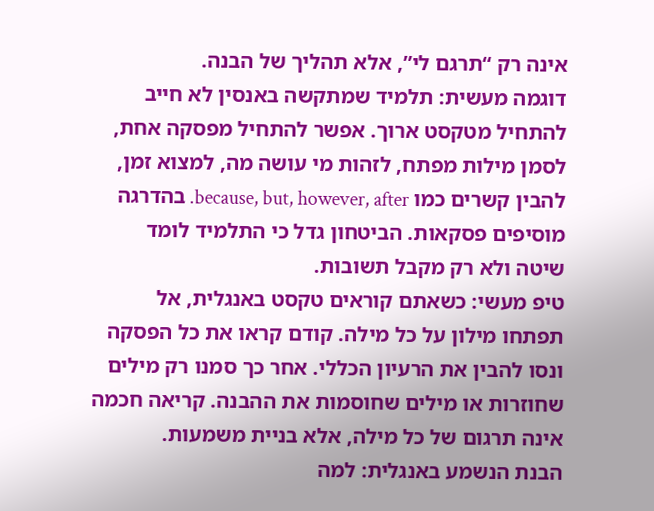אינה רק “תרגם לי”, אלא תהליך של הבנה.
דוגמה מעשית: תלמיד שמתקשה באנסין לא חייב להתחיל מטקסט ארוך. אפשר להתחיל מפסקה אחת, לסמן מילות מפתח, לזהות מי עושה מה, למצוא זמן, להבין קשרים כמו because, but, however, after. בהדרגה מוסיפים פסקאות. הביטחון גדל כי התלמיד לומד שיטה ולא רק מקבל תשובות.
טיפ מעשי: כשאתם קוראים טקסט באנגלית, אל תפתחו מילון על כל מילה. קודם קראו את כל הפסקה ונסו להבין את הרעיון הכללי. אחר כך סמנו רק מילים שחוזרות או מילים שחוסמות את ההבנה. קריאה חכמה אינה תרגום של כל מילה, אלא בניית משמעות.
הבנת הנשמע באנגלית: למה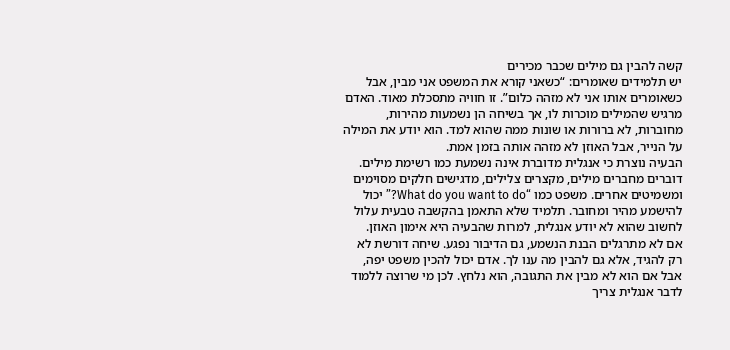קשה להבין גם מילים שכבר מכירים
יש תלמידים שאומרים: “כשאני קורא את המשפט אני מבין, אבל כשאומרים אותו אני לא מזהה כלום”. זו חוויה מתסכלת מאוד. האדם מרגיש שהמילים מוכרות לו, אך בשיחה הן נשמעות מהירות, מחוברות, לא ברורות או שונות ממה שהוא למד. הוא יודע את המילה על הנייר, אבל האוזן לא מזהה אותה בזמן אמת.
הבעיה נוצרת כי אנגלית מדוברת אינה נשמעת כמו רשימת מילים. דוברים מחברים מילים, מקצרים צלילים, מדגישים חלקים מסוימים ומשמיטים אחרים. משפט כמו “What do you want to do?” יכול להישמע מהיר ומחובר. תלמיד שלא התאמן בהקשבה טבעית עלול לחשוב שהוא לא יודע אנגלית, למרות שהבעיה היא אימון האוזן.
אם לא מתרגלים הבנת הנשמע, גם הדיבור נפגע. שיחה דורשת לא רק להגיד, אלא גם להבין מה ענו לך. אדם יכול להכין משפט יפה, אבל אם הוא לא מבין את התגובה, הוא נלחץ. לכן מי שרוצה ללמוד לדבר אנגלית צריך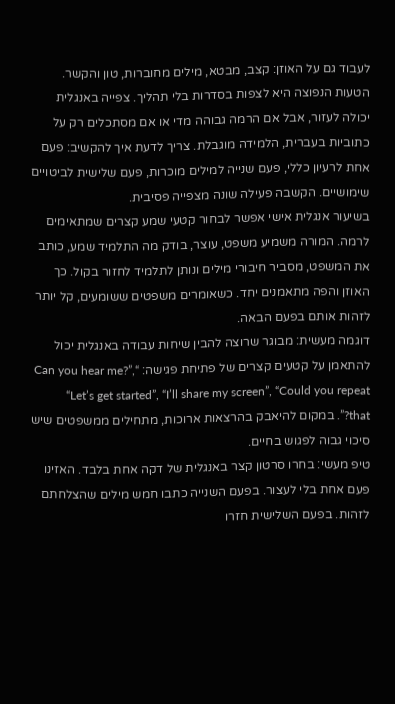לעבוד גם על האוזן: קצב, מבטא, מילים מחוברות, טון והקשר.
הטעות הנפוצה היא לצפות בסדרות בלי תהליך. צפייה באנגלית יכולה לעזור, אבל אם הרמה גבוהה מדי או אם מסתכלים רק על כתוביות בעברית, הלמידה מוגבלת. צריך לדעת איך להקשיב: פעם אחת לרעיון כללי, פעם שנייה למילים מוכרות, פעם שלישית לביטויים שימושיים. הקשבה פעילה שונה מצפייה פסיבית.
בשיעור אנגלית אישי אפשר לבחור קטעי שמע קצרים שמתאימים לרמה. המורה משמיע משפט, עוצר, בודק מה התלמיד שמע, כותב את המשפט, מסביר חיבורי מילים ונותן לתלמיד לחזור בקול. כך האוזן והפה מתאמנים יחד. כשאומרים משפטים ששומעים, קל יותר לזהות אותם בפעם הבאה.
דוגמה מעשית: מבוגר שרוצה להבין שיחות עבודה באנגלית יכול להתאמן על קטעים קצרים של פתיחת פגישה: “Can you hear me?”, “Let’s get started”, “I’ll share my screen”, “Could you repeat that?”. במקום להיאבק בהרצאות ארוכות, מתחילים ממשפטים שיש סיכוי גבוה לפגוש בחיים.
טיפ מעשי: בחרו סרטון קצר באנגלית של דקה אחת בלבד. האזינו פעם אחת בלי לעצור. בפעם השנייה כתבו חמש מילים שהצלחתם לזהות. בפעם השלישית חזרו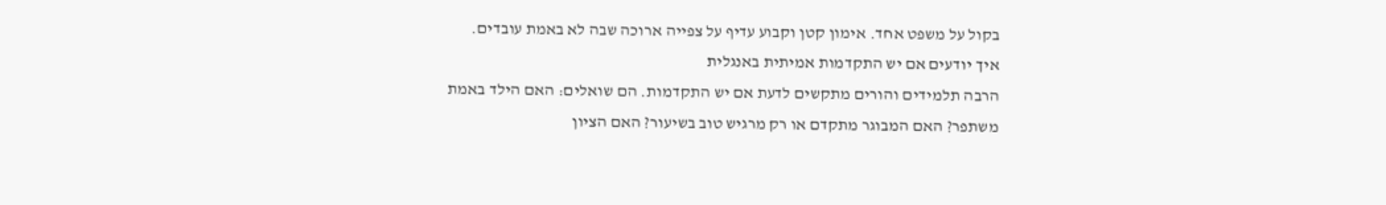בקול על משפט אחד. אימון קטן וקבוע עדיף על צפייה ארוכה שבה לא באמת עובדים.
איך יודעים אם יש התקדמות אמיתית באנגלית
הרבה תלמידים והורים מתקשים לדעת אם יש התקדמות. הם שואלים: האם הילד באמת משתפר? האם המבוגר מתקדם או רק מרגיש טוב בשיעור? האם הציון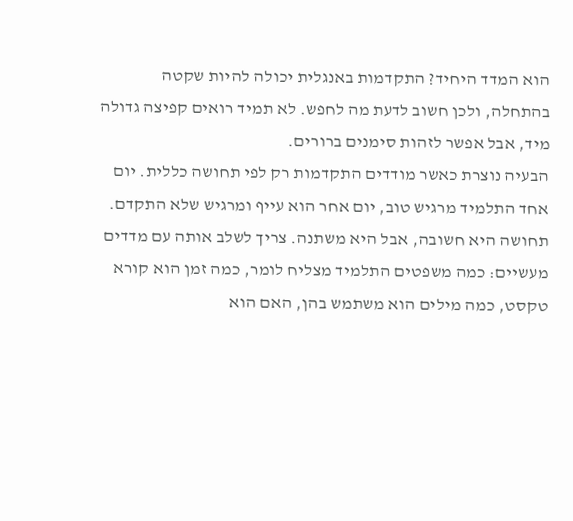הוא המדד היחיד? התקדמות באנגלית יכולה להיות שקטה בהתחלה, ולכן חשוב לדעת מה לחפש. לא תמיד רואים קפיצה גדולה מיד, אבל אפשר לזהות סימנים ברורים.
הבעיה נוצרת כאשר מודדים התקדמות רק לפי תחושה כללית. יום אחד התלמיד מרגיש טוב, יום אחר הוא עייף ומרגיש שלא התקדם. תחושה היא חשובה, אבל היא משתנה. צריך לשלב אותה עם מדדים מעשיים: כמה משפטים התלמיד מצליח לומר, כמה זמן הוא קורא טקסט, כמה מילים הוא משתמש בהן, האם הוא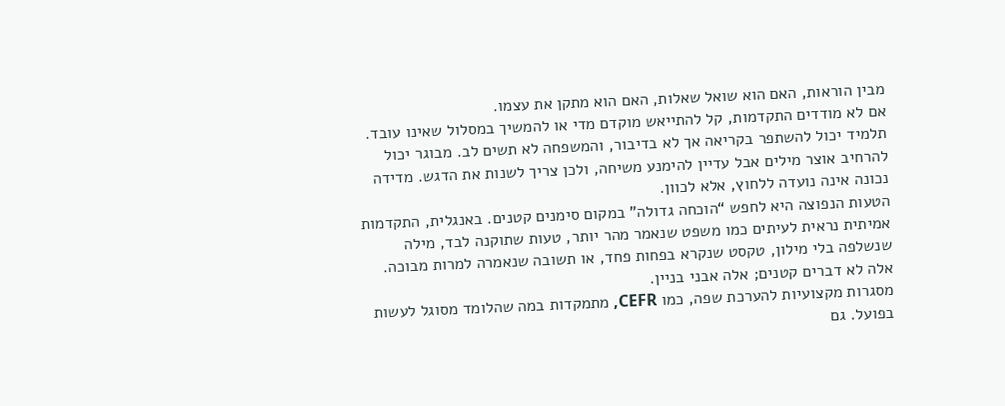מבין הוראות, האם הוא שואל שאלות, האם הוא מתקן את עצמו.
אם לא מודדים התקדמות, קל להתייאש מוקדם מדי או להמשיך במסלול שאינו עובד. תלמיד יכול להשתפר בקריאה אך לא בדיבור, והמשפחה לא תשים לב. מבוגר יכול להרחיב אוצר מילים אבל עדיין להימנע משיחה, ולכן צריך לשנות את הדגש. מדידה נכונה אינה נועדה ללחוץ, אלא לכוון.
הטעות הנפוצה היא לחפש “הוכחה גדולה” במקום סימנים קטנים. באנגלית, התקדמות אמיתית נראית לעיתים כמו משפט שנאמר מהר יותר, טעות שתוקנה לבד, מילה שנשלפה בלי מילון, טקסט שנקרא בפחות פחד, או תשובה שנאמרה למרות מבוכה. אלה לא דברים קטנים; אלה אבני בניין.
מסגרות מקצועיות להערכת שפה, כמו CEFR, מתמקדות במה שהלומד מסוגל לעשות בפועל. גם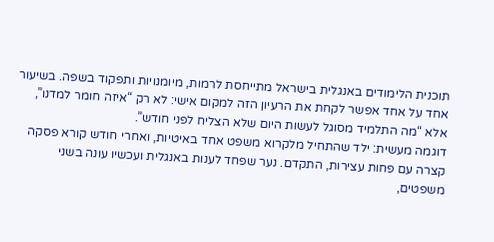תוכנית הלימודים באנגלית בישראל מתייחסת לרמות, מיומנויות ותפקוד בשפה. בשיעור אחד על אחד אפשר לקחת את הרעיון הזה למקום אישי: לא רק “איזה חומר למדנו”, אלא “מה התלמיד מסוגל לעשות היום שלא הצליח לפני חודש”.
דוגמה מעשית: ילד שהתחיל מלקרוא משפט אחד באיטיות, ואחרי חודש קורא פסקה קצרה עם פחות עצירות, התקדם. נער שפחד לענות באנגלית ועכשיו עונה בשני משפטים,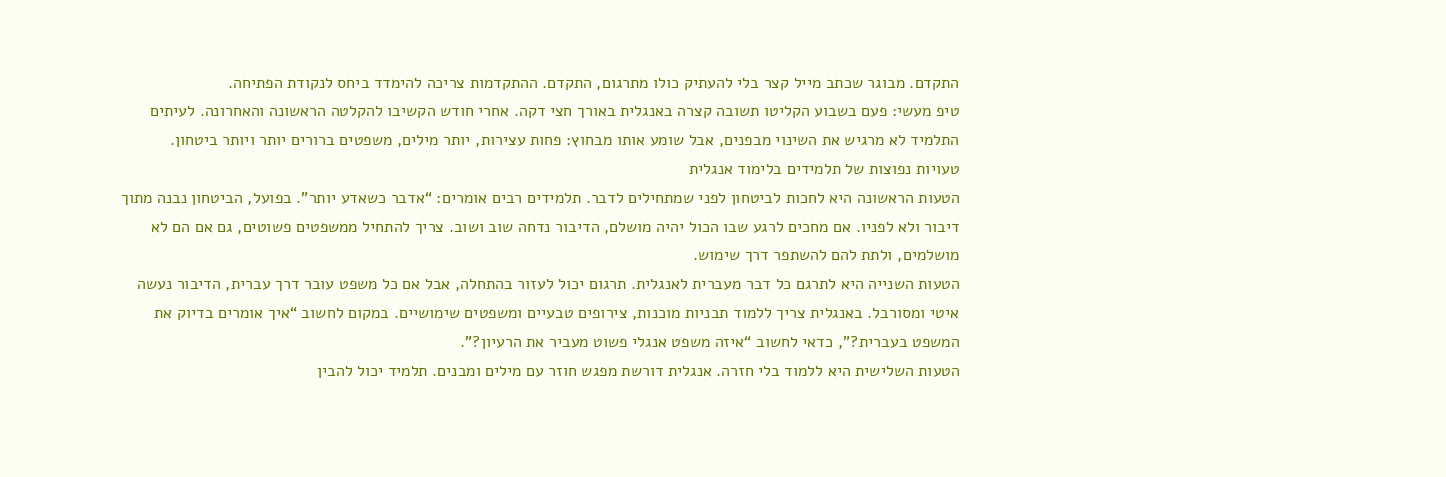התקדם. מבוגר שכתב מייל קצר בלי להעתיק כולו מתרגום, התקדם. ההתקדמות צריכה להימדד ביחס לנקודת הפתיחה.
טיפ מעשי: פעם בשבוע הקליטו תשובה קצרה באנגלית באורך חצי דקה. אחרי חודש הקשיבו להקלטה הראשונה והאחרונה. לעיתים התלמיד לא מרגיש את השינוי מבפנים, אבל שומע אותו מבחוץ: פחות עצירות, יותר מילים, משפטים ברורים יותר ויותר ביטחון.
טעויות נפוצות של תלמידים בלימוד אנגלית
הטעות הראשונה היא לחכות לביטחון לפני שמתחילים לדבר. תלמידים רבים אומרים: “אדבר כשאדע יותר”. בפועל, הביטחון נבנה מתוך דיבור ולא לפניו. אם מחכים לרגע שבו הכול יהיה מושלם, הדיבור נדחה שוב ושוב. צריך להתחיל ממשפטים פשוטים, גם אם הם לא מושלמים, ולתת להם להשתפר דרך שימוש.
הטעות השנייה היא לתרגם כל דבר מעברית לאנגלית. תרגום יכול לעזור בהתחלה, אבל אם כל משפט עובר דרך עברית, הדיבור נעשה איטי ומסורבל. באנגלית צריך ללמוד תבניות מוכנות, צירופים טבעיים ומשפטים שימושיים. במקום לחשוב “איך אומרים בדיוק את המשפט בעברית?”, כדאי לחשוב “איזה משפט אנגלי פשוט מעביר את הרעיון?”.
הטעות השלישית היא ללמוד בלי חזרה. אנגלית דורשת מפגש חוזר עם מילים ומבנים. תלמיד יכול להבין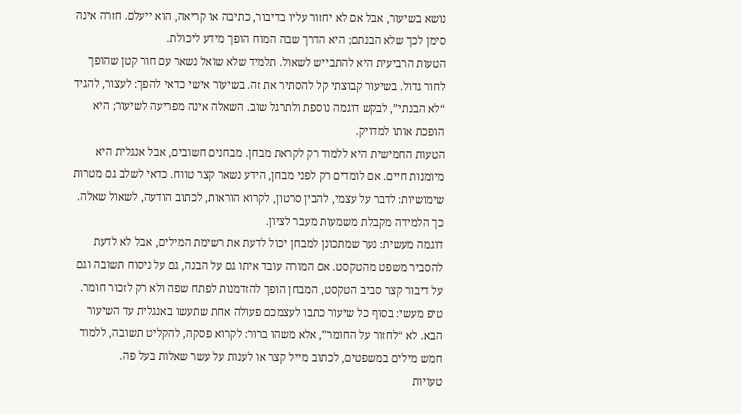נושא בשיעור, אבל אם לא יחזור עליו בדיבור, כתיבה או קריאה, הוא ייעלם. חזרה אינה סימן לכך שלא הבנתם; היא הדרך שבה המוח הופך מידע ליכולת.
הטעות הרביעית היא להתבייש לשאול. תלמיד שלא שואל נשאר עם חור קטן שהופך לחור גדול. בשיעור קבוצתי קל להסתיר את זה. בשיעור אישי כדאי להפך: לעצור, להגיד “לא הבנתי”, לבקש דוגמה נוספת ולתרגל שוב. השאלה אינה מפריעה לשיעור; היא הופכת אותו למדויק.
הטעות החמישית היא ללמוד רק לקראת מבחן. מבחנים חשובים, אבל אנגלית היא מיומנות חיים. אם לומדים רק לפני מבחן, הידע נשאר קצר טווח. כדאי לשלב גם מטרות שימושיות: לדבר על עצמי, להבין סרטון, לקרוא הוראות, לכתוב הודעה, לשאול שאלה. כך הלמידה מקבלת משמעות מעבר לציון.
דוגמה מעשית: נער שמתכונן למבחן יכול לדעת את רשימת המילים, אבל לא לדעת להסביר משפט מהטקסט. אם המורה עובד איתו גם על הבנה, גם על ניסוח תשובה וגם על דיבור קצר סביב הטקסט, המבחן הופך להזדמנות לפתח שפה ולא רק לזכור חומר.
טיפ מעשי: בסוף כל שיעור כתבו לעצמכם פעולה אחת שתעשו באנגלית עד השיעור הבא. לא “לחזור על החומר”, אלא משהו ברור: לקרוא פסקה, להקליט תשובה, ללמוד חמש מילים במשפטים, לכתוב מייל קצר או לענות על עשר שאלות בעל פה.
טעויות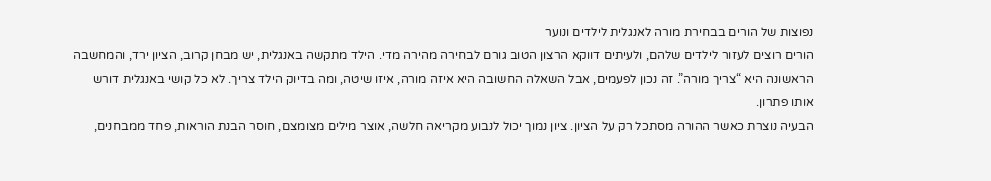נפוצות של הורים בבחירת מורה לאנגלית לילדים ונוער
הורים רוצים לעזור לילדים שלהם, ולעיתים דווקא הרצון הטוב גורם לבחירה מהירה מדי. הילד מתקשה באנגלית, יש מבחן קרוב, הציון ירד, והמחשבה הראשונה היא “צריך מורה”. זה נכון לפעמים, אבל השאלה החשובה היא איזה מורה, איזו שיטה, ומה בדיוק הילד צריך. לא כל קושי באנגלית דורש אותו פתרון.
הבעיה נוצרת כאשר ההורה מסתכל רק על הציון. ציון נמוך יכול לנבוע מקריאה חלשה, אוצר מילים מצומצם, חוסר הבנת הוראות, פחד ממבחנים,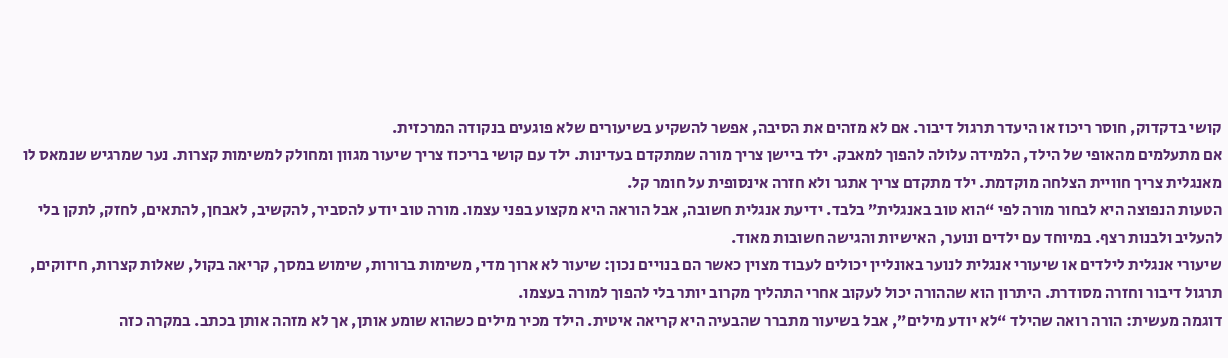קושי בדקדוק, חוסר ריכוז או היעדר תרגול דיבור. אם לא מזהים את הסיבה, אפשר להשקיע בשיעורים שלא פוגעים בנקודה המרכזית.
אם מתעלמים מהאופי של הילד, הלמידה עלולה להפוך למאבק. ילד ביישן צריך מורה שמתקדם בעדינות. ילד עם קושי בריכוז צריך שיעור מגוון ומחולק למשימות קצרות. נער שמרגיש שנמאס לו מאנגלית צריך חוויית הצלחה מוקדמת. ילד מתקדם צריך אתגר ולא חזרה אינסופית על חומר קל.
הטעות הנפוצה היא לבחור מורה לפי “הוא טוב באנגלית” בלבד. ידיעת אנגלית חשובה, אבל הוראה היא מקצוע בפני עצמו. מורה טוב יודע להסביר, להקשיב, לאבחן, להתאים, לחזק, לתקן בלי להעליב ולבנות רצף. במיוחד עם ילדים ונוער, האישיות והגישה חשובות מאוד.
שיעורי אנגלית לילדים או שיעורי אנגלית לנוער באונליין יכולים לעבוד מצוין כאשר הם בנויים נכון: שיעור לא ארוך מדי, משימות ברורות, שימוש במסך, קריאה בקול, שאלות קצרות, חיזוקים, תרגול דיבור וחזרה מסודרת. היתרון הוא שההורה יכול לעקוב אחרי התהליך מקרוב יותר בלי להפוך למורה בעצמו.
דוגמה מעשית: הורה רואה שהילד “לא יודע מילים”, אבל בשיעור מתברר שהבעיה היא קריאה איטית. הילד מכיר מילים כשהוא שומע אותן, אך לא מזהה אותן בכתב. במקרה כזה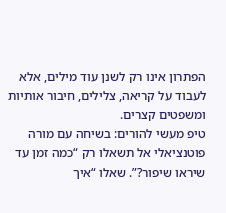הפתרון אינו רק לשנן עוד מילים, אלא לעבוד על קריאה, צלילים, חיבור אותיות ומשפטים קצרים.
טיפ מעשי להורים: בשיחה עם מורה פוטנציאלי אל תשאלו רק “כמה זמן עד שיראו שיפור?”. שאלו “איך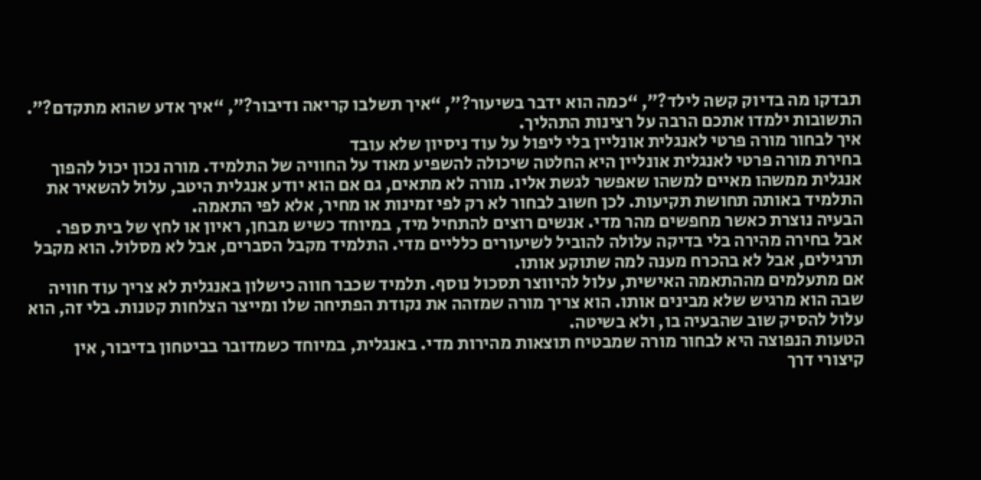תבדקו מה בדיוק קשה לילד?”, “כמה הוא ידבר בשיעור?”, “איך תשלבו קריאה ודיבור?”, “איך אדע שהוא מתקדם?”. התשובות ילמדו אתכם הרבה על רצינות התהליך.
איך לבחור מורה פרטי לאנגלית אונליין בלי ליפול על עוד ניסיון שלא עובד
בחירת מורה פרטי לאנגלית אונליין היא החלטה שיכולה להשפיע מאוד על החוויה של התלמיד. מורה נכון יכול להפוך אנגלית ממשהו מאיים למשהו שאפשר לגשת אליו. מורה לא מתאים, גם אם הוא יודע אנגלית היטב, עלול להשאיר את התלמיד באותה תחושת תקיעות. לכן חשוב לבחור לא רק לפי זמינות או מחיר, אלא לפי התאמה.
הבעיה נוצרת כאשר מחפשים מהר מדי. אנשים רוצים להתחיל מיד, במיוחד כשיש מבחן, ראיון או לחץ של בית ספר. אבל בחירה מהירה בלי בדיקה עלולה להוביל לשיעורים כלליים מדי. התלמיד מקבל הסברים, אבל לא מסלול. הוא מקבל תרגילים, אבל לא בהכרח מענה למה שתוקע אותו.
אם מתעלמים מההתאמה האישית, עלול להיווצר תסכול נוסף. תלמיד שכבר חווה כישלון באנגלית לא צריך עוד חוויה שבה הוא מרגיש שלא מבינים אותו. הוא צריך מורה שמזהה את נקודת הפתיחה שלו ומייצר הצלחות קטנות. בלי זה, הוא עלול להסיק שוב שהבעיה בו, ולא בשיטה.
הטעות הנפוצה היא לבחור מורה שמבטיח תוצאות מהירות מדי. באנגלית, במיוחד כשמדובר בביטחון בדיבור, אין קיצורי דרך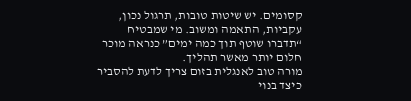קסומים. יש שיטות טובות, תרגול נכון, עקביות, התאמה ומשוב. מי שמבטיח “תדברו שוטף תוך כמה ימים” כנראה מוכר חלום יותר מאשר תהליך.
מורה טוב לאנגלית בזום צריך לדעת להסביר כיצד בנוי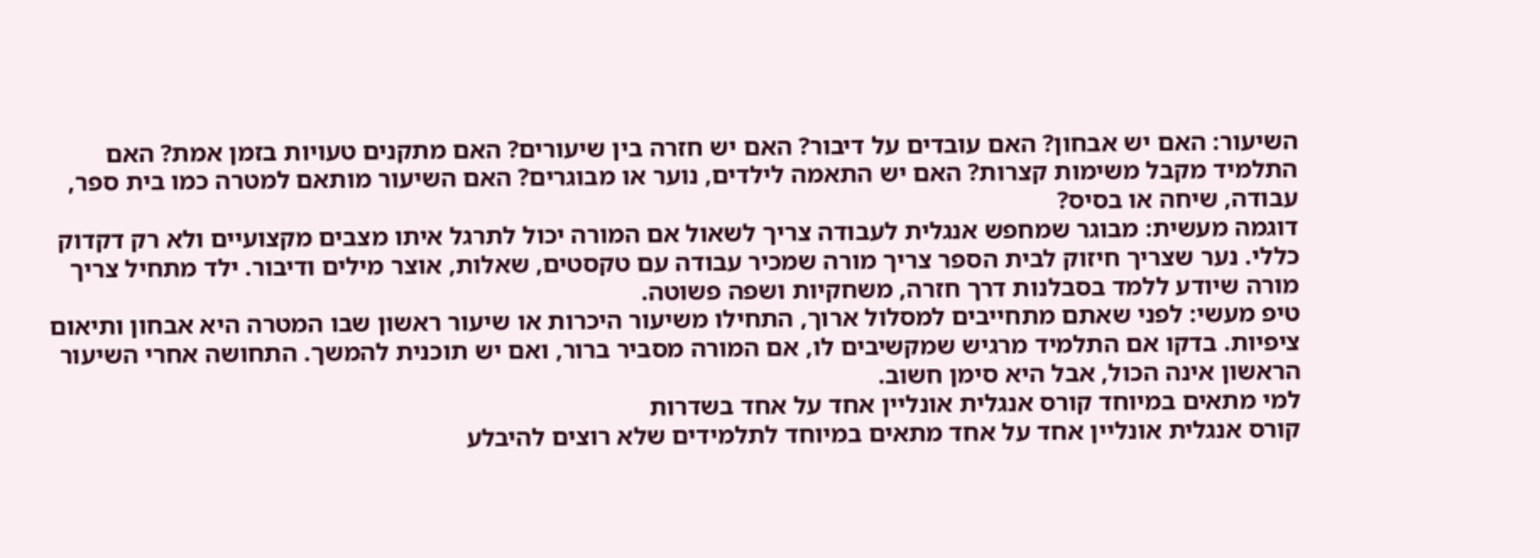השיעור: האם יש אבחון? האם עובדים על דיבור? האם יש חזרה בין שיעורים? האם מתקנים טעויות בזמן אמת? האם התלמיד מקבל משימות קצרות? האם יש התאמה לילדים, נוער או מבוגרים? האם השיעור מותאם למטרה כמו בית ספר, עבודה, שיחה או בסיס?
דוגמה מעשית: מבוגר שמחפש אנגלית לעבודה צריך לשאול אם המורה יכול לתרגל איתו מצבים מקצועיים ולא רק דקדוק כללי. נער שצריך חיזוק לבית הספר צריך מורה שמכיר עבודה עם טקסטים, שאלות, אוצר מילים ודיבור. ילד מתחיל צריך מורה שיודע ללמד בסבלנות דרך חזרה, משחקיות ושפה פשוטה.
טיפ מעשי: לפני שאתם מתחייבים למסלול ארוך, התחילו משיעור היכרות או שיעור ראשון שבו המטרה היא אבחון ותיאום ציפיות. בדקו אם התלמיד מרגיש שמקשיבים לו, אם המורה מסביר ברור, ואם יש תוכנית להמשך. התחושה אחרי השיעור הראשון אינה הכול, אבל היא סימן חשוב.
למי מתאים במיוחד קורס אנגלית אונליין אחד על אחד בשדרות
קורס אנגלית אונליין אחד על אחד מתאים במיוחד לתלמידים שלא רוצים להיבלע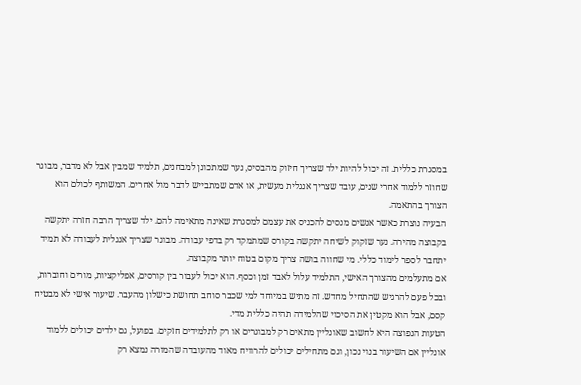במסגרת כללית. זה יכול להיות ילד שצריך חיזוק מהבסיס, נער שמתכונן למבחנים, תלמיד שמבין אבל לא מדבר, מבוגר שחוזר ללמוד אחרי שנים, עובד שצריך אנגלית מעשית, או אדם שמתבייש לדבר מול אחרים. המשותף לכולם הוא הצורך בהתאמה.
הבעיה נוצרת כאשר אנשים מנסים להכניס את עצמם למסגרת שאינה מתאימה להם. ילד שצריך הרבה חזרה יתקשה בקבוצה מהירה. נער שזקוק לשיחה יתקשה בקורס שמתמקד רק בדפי עבודה. מבוגר שצריך אנגלית לעבודה לא תמיד יתחבר לספר לימוד כללי. מי שחווה בושה צריך מקום בטוח יותר מקבוצה.
אם מתעלמים מהצורך האישי, התלמיד עלול לאבד זמן וכסף. הוא יכול לעבור בין קורסים, אפליקציות, מורים וחוברות, ובכל פעם להרגיש שהתחיל מחדש. זה מתיש במיוחד למי שכבר סוחב תחושת כישלון מהעבר. שיעור אישי לא מבטיח קסם, אבל הוא מקטין את הסיכוי שהלמידה תהיה כללית מדי.
הטעות הנפוצה היא לחשוב שאונליין מתאים רק למבוגרים או רק לתלמידים חזקים. בפועל, גם ילדים יכולים ללמוד אונליין אם השיעור בנוי נכון, וגם מתחילים יכולים להרוויח מאוד מהעובדה שהמורה נמצא רק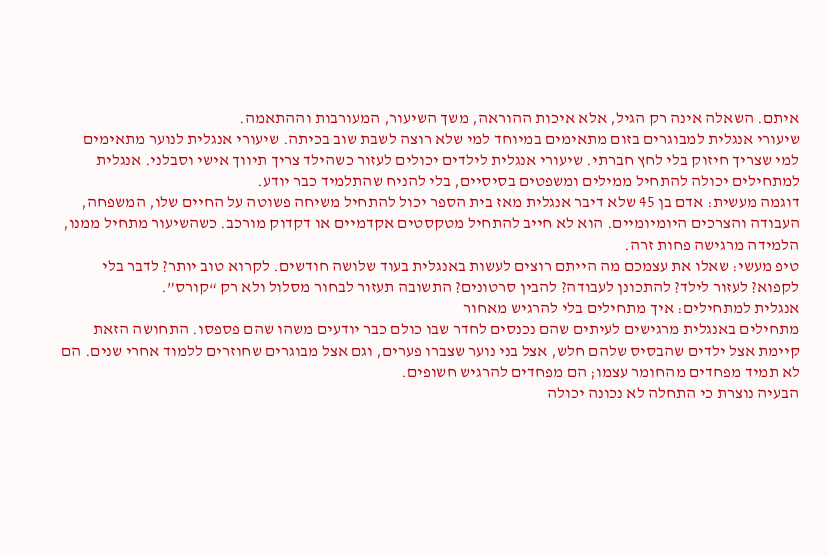איתם. השאלה אינה רק הגיל, אלא איכות ההוראה, משך השיעור, המעורבות וההתאמה.
שיעורי אנגלית למבוגרים בזום מתאימים במיוחד למי שלא רוצה לשבת שוב בכיתה. שיעורי אנגלית לנוער מתאימים למי שצריך חיזוק בלי לחץ חברתי. שיעורי אנגלית לילדים יכולים לעזור כשהילד צריך תיווך אישי וסבלני. אנגלית למתחילים יכולה להתחיל ממילים ומשפטים בסיסיים, בלי להניח שהתלמיד כבר יודע.
דוגמה מעשית: אדם בן 45 שלא דיבר אנגלית מאז בית הספר יכול להתחיל משיחה פשוטה על החיים שלו, המשפחה, העבודה והצרכים היומיומיים. הוא לא חייב להתחיל מטקסטים אקדמיים או דקדוק מורכב. כשהשיעור מתחיל ממנו, הלמידה מרגישה פחות זרה.
טיפ מעשי: שאלו את עצמכם מה הייתם רוצים לעשות באנגלית בעוד שלושה חודשים. לקרוא טוב יותר? לדבר בלי לקפוא? לעזור לילד? להתכונן לעבודה? להבין סרטונים? התשובה תעזור לבחור מסלול ולא רק “קורס”.
אנגלית למתחילים: איך מתחילים בלי להרגיש מאחור
מתחילים באנגלית מרגישים לעיתים שהם נכנסים לחדר שבו כולם כבר יודעים משהו שהם פספסו. התחושה הזאת קיימת אצל ילדים שהבסיס שלהם חלש, אצל בני נוער שצברו פערים, וגם אצל מבוגרים שחוזרים ללמוד אחרי שנים. הם לא תמיד מפחדים מהחומר עצמו; הם מפחדים להרגיש חשופים.
הבעיה נוצרת כי התחלה לא נכונה יכולה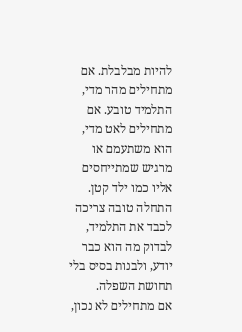להיות מבלבלת. אם מתחילים מהר מדי, התלמיד טובע. אם מתחילים לאט מדי, הוא משתעמם או מרגיש שמתייחסים אליו כמו ילד קטן. התחלה טובה צריכה לכבד את התלמיד, לבדוק מה הוא כבר יודע, ולבנות בסיס בלי תחושת השפלה.
אם מתחילים לא נכון,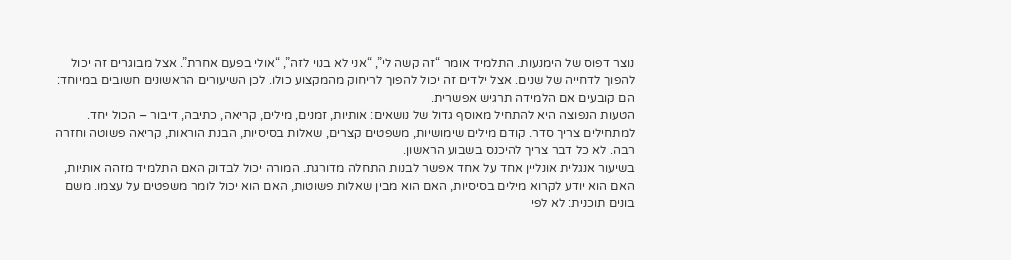נוצר דפוס של הימנעות. התלמיד אומר “זה קשה לי”, “אני לא בנוי לזה”, “אולי בפעם אחרת”. אצל מבוגרים זה יכול להפוך לדחייה של שנים. אצל ילדים זה יכול להפוך לריחוק מהמקצוע כולו. לכן השיעורים הראשונים חשובים במיוחד: הם קובעים אם הלמידה תרגיש אפשרית.
הטעות הנפוצה היא להתחיל מאוסף גדול של נושאים: אותיות, זמנים, מילים, קריאה, כתיבה, דיבור – הכול יחד. למתחילים צריך סדר. קודם מילים שימושיות, משפטים קצרים, שאלות בסיסיות, הבנת הוראות, קריאה פשוטה וחזרה רבה. לא כל דבר צריך להיכנס בשבוע הראשון.
בשיעור אנגלית אונליין אחד על אחד אפשר לבנות התחלה מדורגת. המורה יכול לבדוק האם התלמיד מזהה אותיות, האם הוא יודע לקרוא מילים בסיסיות, האם הוא מבין שאלות פשוטות, האם הוא יכול לומר משפטים על עצמו. משם בונים תוכנית: לא לפי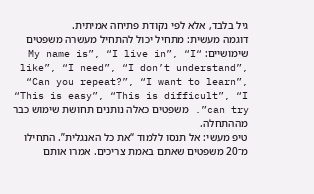גיל בלבד, אלא לפי נקודת פתיחה אמיתית.
דוגמה מעשית: מתחיל יכול להתחיל מעשרה משפטים שימושיים: “My name is”, “I live in”, “I like”, “I need”, “I don’t understand”, “Can you repeat?”, “I want to learn”, “This is easy”, “This is difficult”, “I can try”. משפטים כאלה נותנים תחושת שימוש כבר מההתחלה.
טיפ מעשי: אל תנסו ללמוד “את כל האנגלית”. התחילו מ־20 משפטים שאתם באמת צריכים. אמרו אותם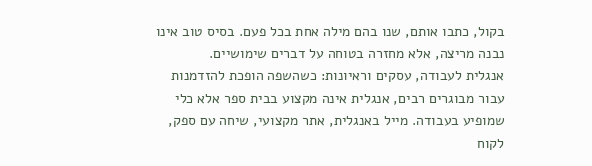בקול, כתבו אותם, שנו בהם מילה אחת בכל פעם. בסיס טוב אינו נבנה מריצה, אלא מחזרה בטוחה על דברים שימושיים.
אנגלית לעבודה, עסקים וראיונות: כשהשפה הופכת להזדמנות
עבור מבוגרים רבים, אנגלית אינה מקצוע בבית ספר אלא כלי שמופיע בעבודה. מייל באנגלית, אתר מקצועי, שיחה עם ספק, לקוח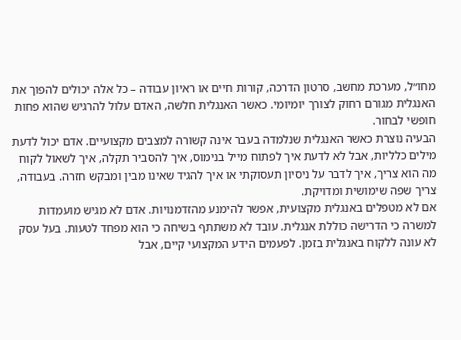מחו״ל, מערכת מחשב, סרטון הדרכה, קורות חיים או ראיון עבודה – כל אלה יכולים להפוך את האנגלית מגורם רחוק לצורך יומיומי. כאשר האנגלית חלשה, האדם עלול להרגיש שהוא פחות חופשי לבחור.
הבעיה נוצרת כאשר האנגלית שנלמדה בעבר אינה קשורה למצבים מקצועיים. אדם יכול לדעת מילים כלליות, אבל לא לדעת איך לפתוח מייל בנימוס, איך להסביר תקלה, איך לשאול לקוח מה הוא צריך, איך לדבר על ניסיון תעסוקתי או איך להגיד שאינו מבין ומבקש חזרה. בעבודה, צריך שפה שימושית ומדויקת.
אם לא מטפלים באנגלית מקצועית, אפשר להימנע מהזדמנויות. אדם לא מגיש מועמדות למשרה כי הדרישה כוללת אנגלית. עובד לא משתתף בשיחה כי הוא מפחד לטעות. בעל עסק לא עונה ללקוח באנגלית בזמן. לפעמים הידע המקצועי קיים, אבל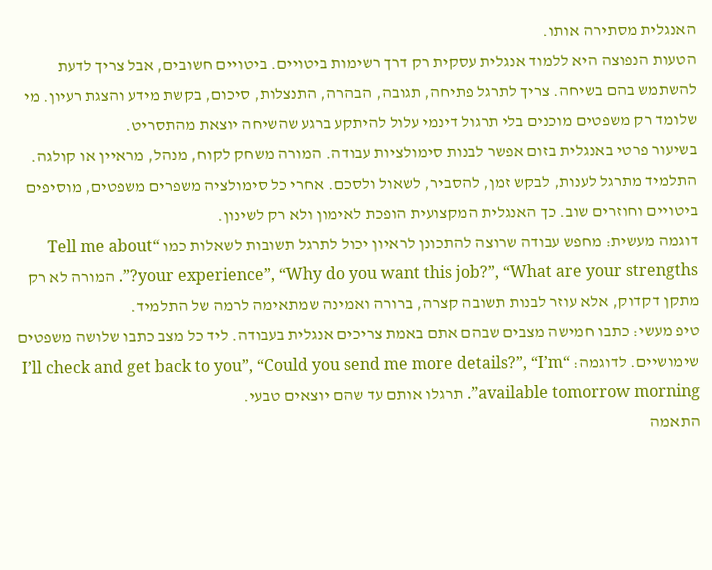האנגלית מסתירה אותו.
הטעות הנפוצה היא ללמוד אנגלית עסקית רק דרך רשימות ביטויים. ביטויים חשובים, אבל צריך לדעת להשתמש בהם בשיחה. צריך לתרגל פתיחה, תגובה, הבהרה, התנצלות, סיכום, בקשת מידע והצגת רעיון. מי שלומד רק משפטים מוכנים בלי תרגול דינמי עלול להיתקע ברגע שהשיחה יוצאת מהתסריט.
בשיעור פרטי באנגלית בזום אפשר לבנות סימולציות עבודה. המורה משחק לקוח, מנהל, מראיין או קולגה. התלמיד מתרגל לענות, לבקש זמן, להסביר, לשאול ולסכם. אחרי כל סימולציה משפרים משפטים, מוסיפים ביטויים וחוזרים שוב. כך האנגלית המקצועית הופכת לאימון ולא רק לשינון.
דוגמה מעשית: מחפש עבודה שרוצה להתכונן לראיון יכול לתרגל תשובות לשאלות כמו “Tell me about your experience”, “Why do you want this job?”, “What are your strengths?”. המורה לא רק מתקן דקדוק, אלא עוזר לבנות תשובה קצרה, ברורה ואמינה שמתאימה לרמה של התלמיד.
טיפ מעשי: כתבו חמישה מצבים שבהם אתם באמת צריכים אנגלית בעבודה. ליד כל מצב כתבו שלושה משפטים שימושיים. לדוגמה: “I’ll check and get back to you”, “Could you send me more details?”, “I’m available tomorrow morning”. תרגלו אותם עד שהם יוצאים טבעי.
התאמה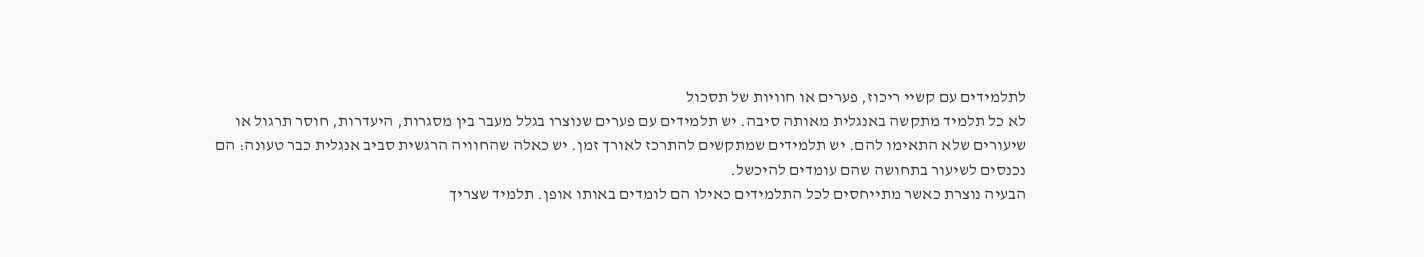לתלמידים עם קשיי ריכוז, פערים או חוויות של תסכול
לא כל תלמיד מתקשה באנגלית מאותה סיבה. יש תלמידים עם פערים שנוצרו בגלל מעבר בין מסגרות, היעדרות, חוסר תרגול או שיעורים שלא התאימו להם. יש תלמידים שמתקשים להתרכז לאורך זמן. יש כאלה שהחוויה הרגשית סביב אנגלית כבר טעונה: הם נכנסים לשיעור בתחושה שהם עומדים להיכשל.
הבעיה נוצרת כאשר מתייחסים לכל התלמידים כאילו הם לומדים באותו אופן. תלמיד שצריך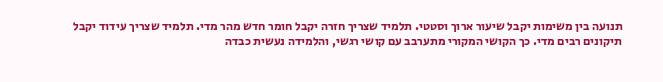תנועה בין משימות יקבל שיעור ארוך וסטטי. תלמיד שצריך חזרה יקבל חומר חדש מהר מדי. תלמיד שצריך עידוד יקבל תיקונים רבים מדי. כך הקושי המקורי מתערבב עם קושי רגשי, והלמידה נעשית כבדה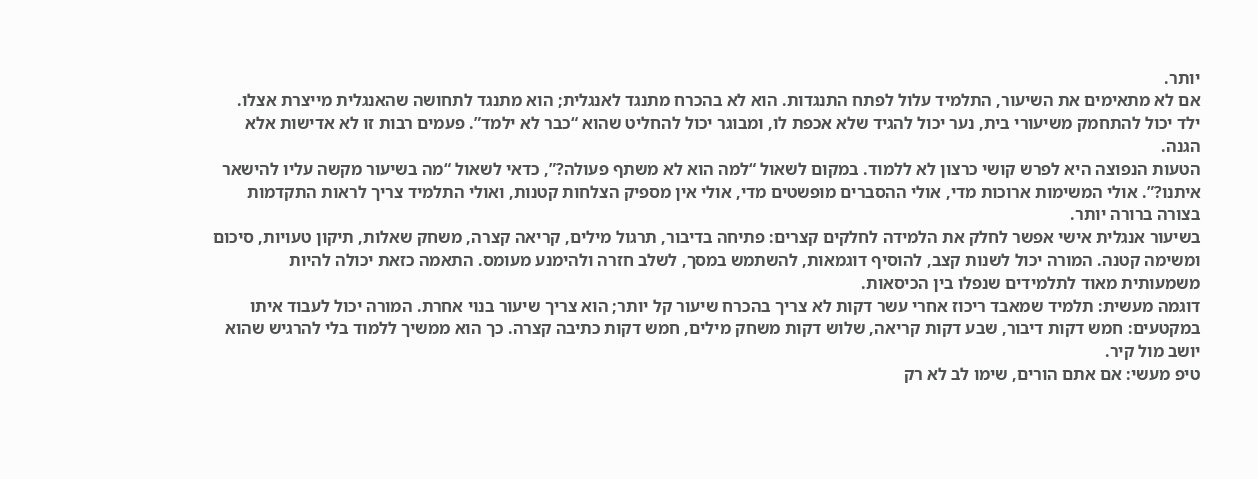יותר.
אם לא מתאימים את השיעור, התלמיד עלול לפתח התנגדות. הוא לא בהכרח מתנגד לאנגלית; הוא מתנגד לתחושה שהאנגלית מייצרת אצלו. ילד יכול להתחמק משיעורי בית, נער יכול להגיד שלא אכפת לו, ומבוגר יכול להחליט שהוא “כבר לא ילמד”. פעמים רבות זו לא אדישות אלא הגנה.
הטעות הנפוצה היא לפרש קושי כרצון לא ללמוד. במקום לשאול “למה הוא לא משתף פעולה?”, כדאי לשאול “מה בשיעור מקשה עליו להישאר איתנו?”. אולי המשימות ארוכות מדי, אולי ההסברים מופשטים מדי, אולי אין מספיק הצלחות קטנות, ואולי התלמיד צריך לראות התקדמות בצורה ברורה יותר.
בשיעור אנגלית אישי אפשר לחלק את הלמידה לחלקים קצרים: פתיחה בדיבור, תרגול מילים, קריאה קצרה, משחק שאלות, תיקון טעויות, סיכום ומשימה קטנה. המורה יכול לשנות קצב, להוסיף דוגמאות, להשתמש במסך, לשלב חזרה ולהימנע מעומס. התאמה כזאת יכולה להיות משמעותית מאוד לתלמידים שנפלו בין הכיסאות.
דוגמה מעשית: תלמיד שמאבד ריכוז אחרי עשר דקות לא צריך בהכרח שיעור קל יותר; הוא צריך שיעור בנוי אחרת. המורה יכול לעבוד איתו במקטעים: חמש דקות דיבור, שבע דקות קריאה, שלוש דקות משחק מילים, חמש דקות כתיבה קצרה. כך הוא ממשיך ללמוד בלי להרגיש שהוא יושב מול קיר.
טיפ מעשי: אם אתם הורים, שימו לב לא רק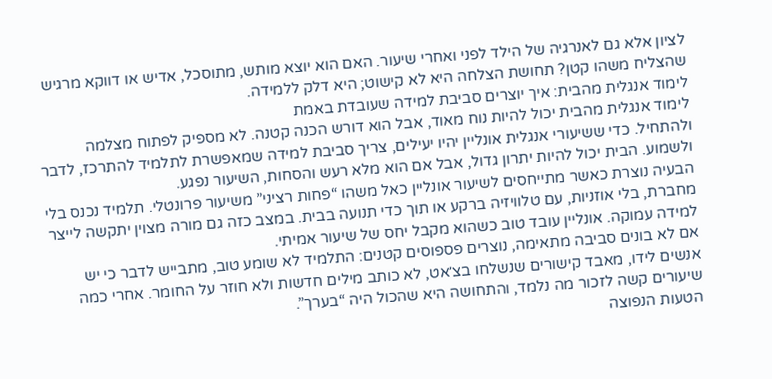לציון אלא גם לאנרגיה של הילד לפני ואחרי שיעור. האם הוא יוצא מותש, מתוסכל, אדיש או דווקא מרגיש שהצליח משהו קטן? תחושת הצלחה היא לא קישוט; היא דלק ללמידה.
לימוד אנגלית מהבית: איך יוצרים סביבת למידה שעובדת באמת
לימוד אנגלית מהבית יכול להיות נוח מאוד, אבל הוא דורש הכנה קטנה. לא מספיק לפתוח מצלמה ולהתחיל. כדי ששיעורי אנגלית אונליין יהיו יעילים, צריך סביבת למידה שמאפשרת לתלמיד להתרכז, לדבר ולשמוע. הבית יכול להיות יתרון גדול, אבל אם הוא מלא רעש והסחות, השיעור נפגע.
הבעיה נוצרת כאשר מתייחסים לשיעור אונליין כאל משהו “פחות רציני” משיעור פרונטלי. תלמיד נכנס בלי מחברת, בלי אוזניות, עם טלוויזיה ברקע או תוך כדי תנועה בבית. במצב כזה גם מורה מצוין יתקשה לייצר למידה עמוקה. אונליין עובד טוב כשהוא מקבל יחס של שיעור אמיתי.
אם לא בונים סביבה מתאימה, נוצרים פספוסים קטנים: התלמיד לא שומע טוב, מתבייש לדבר כי יש אנשים לידו, מאבד קישורים שנשלחו בצ׳אט, לא כותב מילים חדשות ולא חוזר על החומר. אחרי כמה שיעורים קשה לזכור מה נלמד, והתחושה היא שהכול היה “בערך”.
הטעות הנפוצה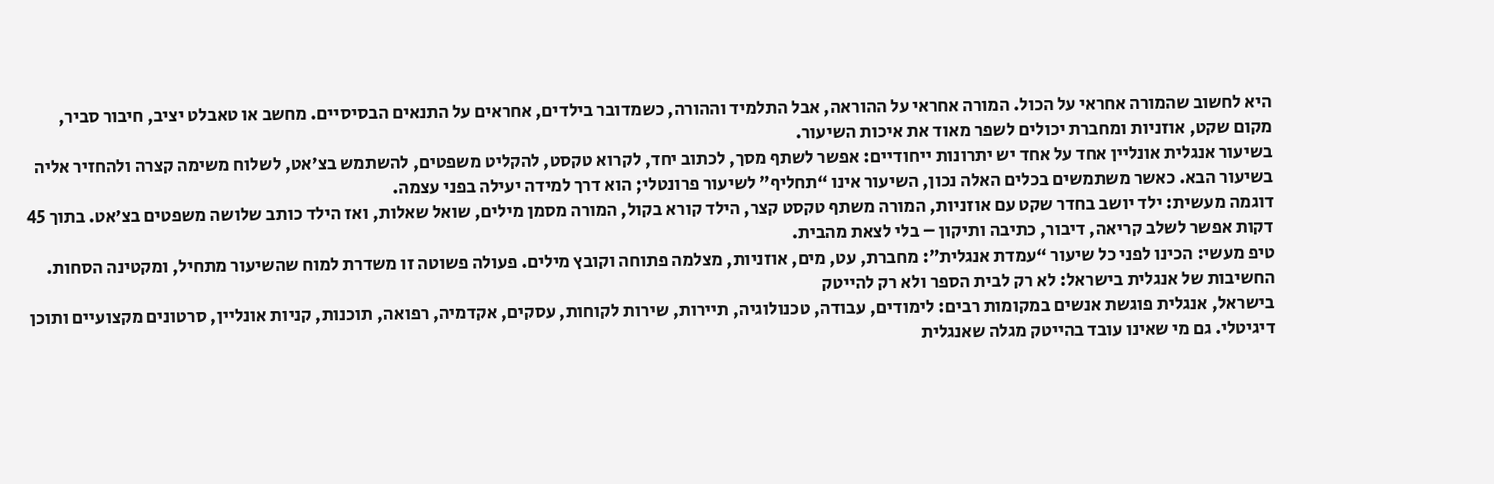היא לחשוב שהמורה אחראי על הכול. המורה אחראי על ההוראה, אבל התלמיד וההורה, כשמדובר בילדים, אחראים על התנאים הבסיסיים. מחשב או טאבלט יציב, חיבור סביר, מקום שקט, אוזניות ומחברת יכולים לשפר מאוד את איכות השיעור.
בשיעור אנגלית אונליין אחד על אחד יש יתרונות ייחודיים: אפשר לשתף מסך, לכתוב יחד, לקרוא טקסט, להקליט משפטים, להשתמש בצ׳אט, לשלוח משימה קצרה ולהחזיר אליה בשיעור הבא. כאשר משתמשים בכלים האלה נכון, השיעור אינו “תחליף” לשיעור פרונטלי; הוא דרך למידה יעילה בפני עצמה.
דוגמה מעשית: ילד יושב בחדר שקט עם אוזניות, המורה משתף טקסט קצר, הילד קורא בקול, המורה מסמן מילים, שואל שאלות, ואז הילד כותב שלושה משפטים בצ׳אט. בתוך 45 דקות אפשר לשלב קריאה, דיבור, כתיבה ותיקון – בלי לצאת מהבית.
טיפ מעשי: הכינו לפני כל שיעור “עמדת אנגלית”: מחברת, עט, מים, אוזניות, מצלמה פתוחה וקובץ מילים. פעולה פשוטה זו משדרת למוח שהשיעור מתחיל, ומקטינה הסחות.
החשיבות של אנגלית בישראל: לא רק לבית הספר ולא רק להייטק
בישראל, אנגלית פוגשת אנשים במקומות רבים: לימודים, עבודה, טכנולוגיה, תיירות, שירות לקוחות, עסקים, אקדמיה, רפואה, תוכנות, קניות אונליין, סרטונים מקצועיים ותוכן דיגיטלי. גם מי שאינו עובד בהייטק מגלה שאנגלית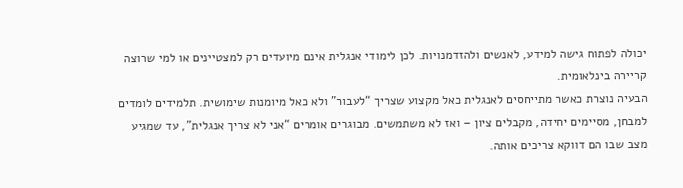יכולה לפתוח גישה למידע, לאנשים ולהזדמנויות. לכן לימודי אנגלית אינם מיועדים רק למצטיינים או למי שרוצה קריירה בינלאומית.
הבעיה נוצרת כאשר מתייחסים לאנגלית כאל מקצוע שצריך “לעבור” ולא כאל מיומנות שימושית. תלמידים לומדים למבחן, מסיימים יחידה, מקבלים ציון – ואז לא משתמשים. מבוגרים אומרים “אני לא צריך אנגלית”, עד שמגיע מצב שבו הם דווקא צריכים אותה.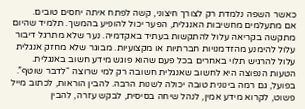כאשר השפה נלמדת רק לצורך חיצוני, קשה לפתח איתה יחסים טובים.
אם מתעלמים מחשיבות האנגלית, הפער יכול להופיע בהמשך. תלמיד שהיום מתקשה בקריאה עלול להתקשות בעתיד באקדמיה. נער שלא מתרגל דיבור עלול להימנע מהזדמנויות חברתיות או מקצועיות. מבוגר שלא מחזק אנגלית עלול להרגיש תלוי באחרים בכל פעם שהוא פוגש מידע חשוב באנגלית.
הטעות הנפוצה היא לחשוב שאנגלית חשובה רק למי שרוצה “לדבר שוטף”. בפועל, גם רמה בינונית טובה יכולה לשנות הרבה. להבין הוראות, לכתוב מייל פשוט, לקרוא מידע אמין, לנהל שיחה בסיסית, לבקש עזרה, להבין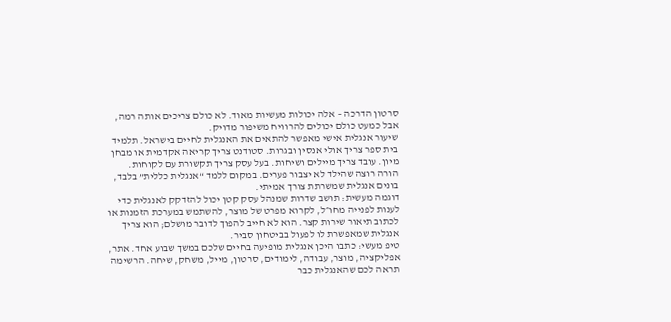סרטון הדרכה – אלה יכולות מעשיות מאוד. לא כולם צריכים אותה רמה, אבל כמעט כולם יכולים להרוויח משיפור מדויק.
שיעור אנגלית אישי מאפשר להתאים את האנגלית לחיים בישראל. תלמיד בית ספר צריך אולי אנסין ובגרות. סטודנט צריך קריאה אקדמית או מבחן מיון. עובד צריך מיילים ושיחות. בעל עסק צריך תקשורת עם לקוחות. הורה רוצה שהילד לא יצבור פערים. במקום ללמד “אנגלית כללית” בלבד, בונים אנגלית שמשרתת צורך אמיתי.
דוגמה מעשית: תושב שדרות שמנהל עסק קטן יכול להזדקק לאנגלית כדי לענות לפנייה מחו״ל, לקרוא מפרט של מוצר, להשתמש במערכת הזמנות או לכתוב תיאור שירות קצר. הוא לא חייב להפוך לדובר מושלם; הוא צריך אנגלית שמאפשרת לו לפעול בביטחון סביר.
טיפ מעשי: כתבו היכן אנגלית מופיעה בחיים שלכם במשך שבוע אחד. אתר, אפליקציה, מוצר, עבודה, לימודים, סרטון, מייל, משחק, שיחה. הרשימה תראה לכם שהאנגלית כבר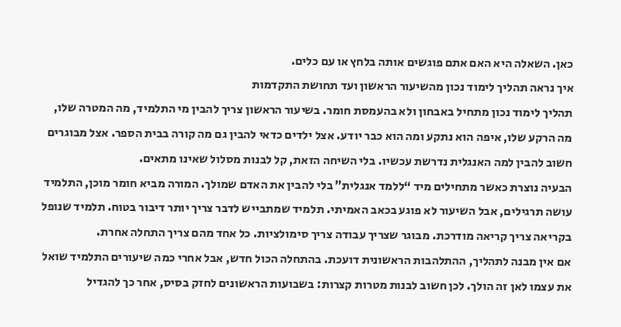כאן. השאלה היא האם אתם פוגשים אותה בלחץ או עם כלים.
איך נראה תהליך לימוד נכון מהשיעור הראשון ועד תחושת התקדמות
תהליך לימוד נכון מתחיל באבחון ולא בהעמסת חומר. בשיעור הראשון צריך להבין מי התלמיד, מה המטרה שלו, מה הרקע שלו, איפה הוא נתקע ומה הוא כבר יודע. אצל ילדים כדאי להבין גם מה קורה בבית הספר. אצל מבוגרים חשוב להבין למה האנגלית נדרשת עכשיו. בלי השיחה הזאת, קל לבנות מסלול שאינו מתאים.
הבעיה נוצרת כאשר מתחילים מיד “ללמד אנגלית” בלי להבין את האדם שמולך. המורה מביא חומר מוכן, התלמיד עושה תרגילים, אבל השיעור לא פוגע בכאב האמיתי. תלמיד שמתבייש לדבר צריך יותר דיבור בטוח. תלמיד שנופל בקריאה צריך קריאה מודרכת. מבוגר שצריך עבודה צריך סימולציות. כל אחד מהם צריך התחלה אחרת.
אם אין מבנה לתהליך, ההתלהבות הראשונית דועכת. בהתחלה הכול חדש, אבל אחרי כמה שיעורים התלמיד שואל את עצמו לאן זה הולך. לכן חשוב לבנות מטרות קצרות: בשבועות הראשונים לחזק בסיס, אחר כך להגדיל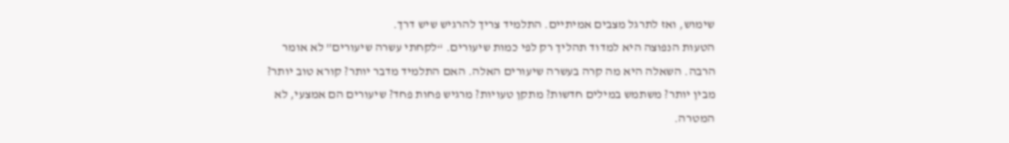שימוש, ואז לתרגל מצבים אמיתיים. התלמיד צריך להרגיש שיש דרך.
הטעות הנפוצה היא למדוד תהליך רק לפי כמות שיעורים. “לקחתי עשרה שיעורים” לא אומר הרבה. השאלה היא מה קרה בעשרה שיעורים האלה. האם התלמיד מדבר יותר? קורא טוב יותר? מבין יותר? משתמש במילים חדשות? מתקן טעויות? מרגיש פחות פחד? שיעורים הם אמצעי, לא המטרה.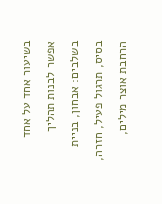בשיעור אחד על אחד אפשר לבנות תהליך בשלבים: אבחון, בניית בסיס, תרגול פעיל, חזרה, הרחבת אוצר מילים,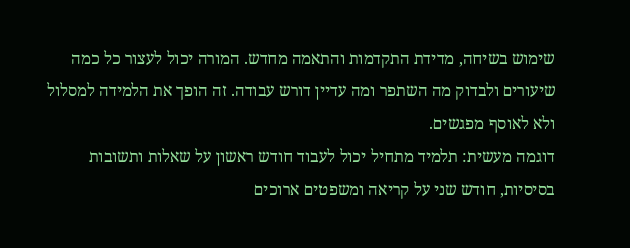שימוש בשיחה, מדידת התקדמות והתאמה מחדש. המורה יכול לעצור כל כמה שיעורים ולבדוק מה השתפר ומה עדיין דורש עבודה. זה הופך את הלמידה למסלול ולא לאוסף מפגשים.
דוגמה מעשית: תלמיד מתחיל יכול לעבוד חודש ראשון על שאלות ותשובות בסיסיות, חודש שני על קריאה ומשפטים ארוכים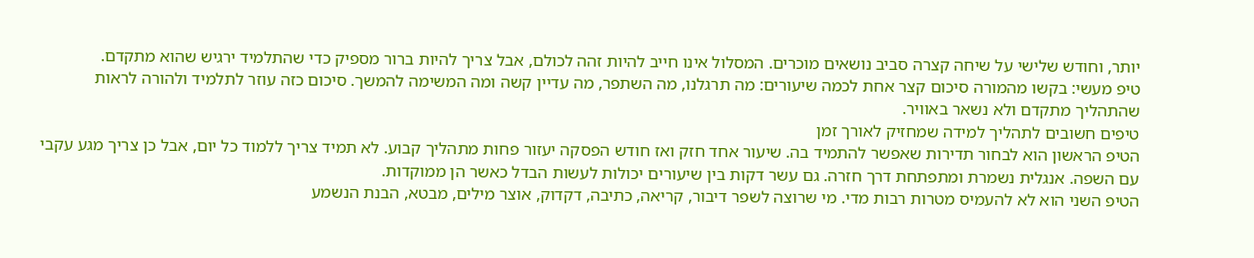יותר, וחודש שלישי על שיחה קצרה סביב נושאים מוכרים. המסלול אינו חייב להיות זהה לכולם, אבל צריך להיות ברור מספיק כדי שהתלמיד ירגיש שהוא מתקדם.
טיפ מעשי: בקשו מהמורה סיכום קצר אחת לכמה שיעורים: מה תרגלנו, מה השתפר, מה עדיין קשה ומה המשימה להמשך. סיכום כזה עוזר לתלמיד ולהורה לראות שהתהליך מתקדם ולא נשאר באוויר.
טיפים חשובים לתהליך למידה שמחזיק לאורך זמן
הטיפ הראשון הוא לבחור תדירות שאפשר להתמיד בה. שיעור אחד חזק ואז חודש הפסקה יעזור פחות מתהליך קבוע. לא תמיד צריך ללמוד כל יום, אבל כן צריך מגע עקבי עם השפה. אנגלית נשמרת ומתפתחת דרך חזרה. גם עשר דקות בין שיעורים יכולות לעשות הבדל כאשר הן ממוקדות.
הטיפ השני הוא לא להעמיס מטרות רבות מדי. מי שרוצה לשפר דיבור, קריאה, כתיבה, דקדוק, אוצר מילים, מבטא, הבנת הנשמע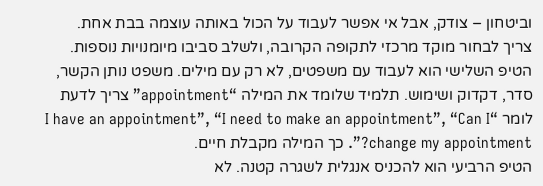וביטחון – צודק, אבל אי אפשר לעבוד על הכול באותה עוצמה בבת אחת. צריך לבחור מוקד מרכזי לתקופה הקרובה, ולשלב סביבו מיומנויות נוספות.
הטיפ השלישי הוא לעבוד עם משפטים, לא רק עם מילים. משפט נותן הקשר, סדר, דקדוק ושימוש. תלמיד שלומד את המילה “appointment” צריך לדעת לומר “I have an appointment”, “I need to make an appointment”, “Can I change my appointment?”. כך המילה מקבלת חיים.
הטיפ הרביעי הוא להכניס אנגלית לשגרה קטנה. לא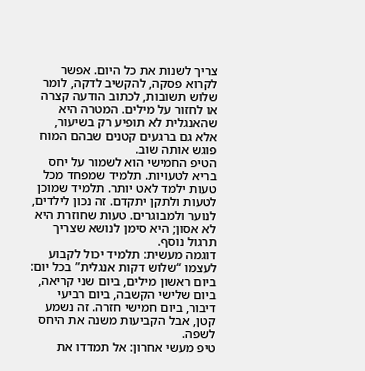צריך לשנות את כל היום. אפשר לקרוא פסקה, להקשיב לדקה, לומר שלוש תשובות, לכתוב הודעה קצרה או לחזור על מילים. המטרה היא שהאנגלית לא תופיע רק בשיעור, אלא גם ברגעים קטנים שבהם המוח פוגש אותה שוב.
הטיפ החמישי הוא לשמור על יחס בריא לטעויות. תלמיד שמפחד מכל טעות ילמד לאט יותר. תלמיד שמוכן לטעות ולתקן יתקדם. זה נכון לילדים, לנוער ולמבוגרים. טעות שחוזרת היא לא אסון; היא סימן לנושא שצריך תרגול נוסף.
דוגמה מעשית: תלמיד יכול לקבוע לעצמו “שלוש דקות אנגלית” בכל יום: ביום ראשון מילים, ביום שני קריאה, ביום שלישי הקשבה, ביום רביעי דיבור, ביום חמישי חזרה. זה נשמע קטן, אבל הקביעות משנה את היחס לשפה.
טיפ מעשי אחרון: אל תמדדו את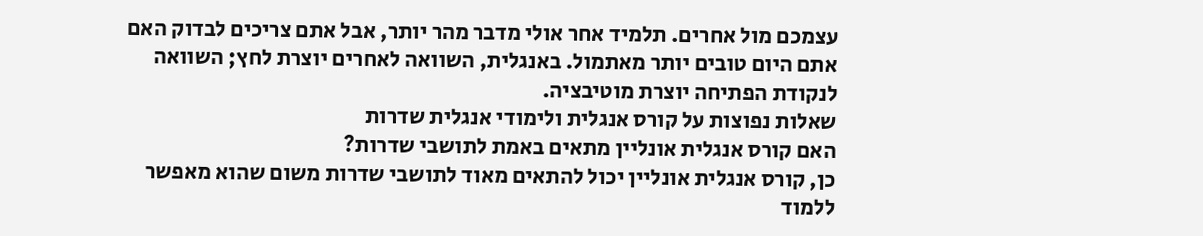עצמכם מול אחרים. תלמיד אחר אולי מדבר מהר יותר, אבל אתם צריכים לבדוק האם אתם היום טובים יותר מאתמול. באנגלית, השוואה לאחרים יוצרת לחץ; השוואה לנקודת הפתיחה יוצרת מוטיבציה.
שאלות נפוצות על קורס אנגלית ולימודי אנגלית שדרות
האם קורס אנגלית אונליין מתאים באמת לתושבי שדרות?
כן, קורס אנגלית אונליין יכול להתאים מאוד לתושבי שדרות משום שהוא מאפשר ללמוד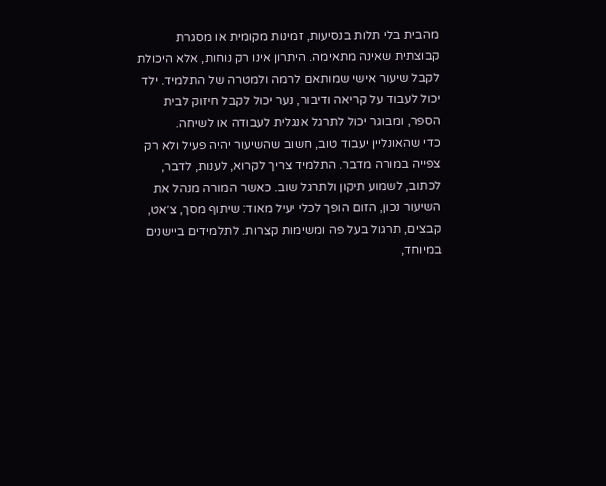מהבית בלי תלות בנסיעות, זמינות מקומית או מסגרת קבוצתית שאינה מתאימה. היתרון אינו רק נוחות, אלא היכולת לקבל שיעור אישי שמותאם לרמה ולמטרה של התלמיד. ילד יכול לעבוד על קריאה ודיבור, נער יכול לקבל חיזוק לבית הספר, ומבוגר יכול לתרגל אנגלית לעבודה או לשיחה.
כדי שהאונליין יעבוד טוב, חשוב שהשיעור יהיה פעיל ולא רק צפייה במורה מדבר. התלמיד צריך לקרוא, לענות, לדבר, לכתוב, לשמוע תיקון ולתרגל שוב. כאשר המורה מנהל את השיעור נכון, הזום הופך לכלי יעיל מאוד: שיתוף מסך, צ׳אט, קבצים, תרגול בעל פה ומשימות קצרות. לתלמידים ביישנים במיוחד,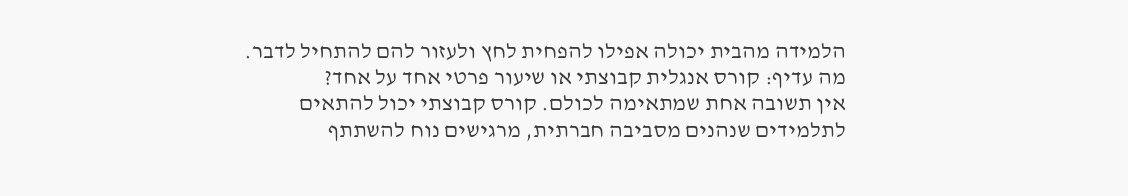הלמידה מהבית יכולה אפילו להפחית לחץ ולעזור להם להתחיל לדבר.
מה עדיף: קורס אנגלית קבוצתי או שיעור פרטי אחד על אחד?
אין תשובה אחת שמתאימה לכולם. קורס קבוצתי יכול להתאים לתלמידים שנהנים מסביבה חברתית, מרגישים נוח להשתתף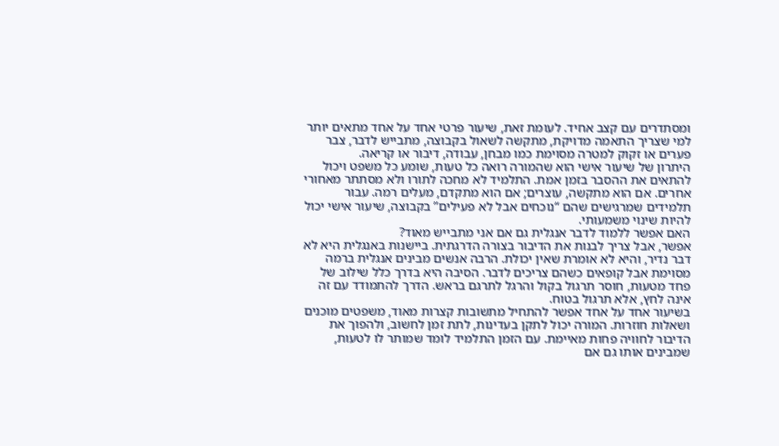ומסתדרים עם קצב אחיד. לעומת זאת, שיעור פרטי אחד על אחד מתאים יותר למי שצריך התאמה מדויקת, מתקשה לשאול בקבוצה, מתבייש לדבר, צבר פערים או זקוק למטרה מסוימת כמו מבחן, עבודה, דיבור או קריאה.
היתרון של שיעור אישי הוא שהמורה רואה כל טעות, שומע כל משפט ויכול להתאים את ההסבר בזמן אמת. התלמיד לא מחכה לתורו ולא מסתתר מאחורי אחרים. אם הוא מתקשה, עוצרים; אם הוא מתקדם, מעלים רמה. עבור תלמידים שמרגישים שהם “נוכחים אבל לא פעילים” בקבוצה, שיעור אישי יכול להיות שינוי משמעותי.
האם אפשר ללמוד לדבר אנגלית גם אם אני מתבייש מאוד?
אפשר, אבל צריך לבנות את הדיבור בצורה הדרגתית. ביישנות באנגלית היא לא דבר נדיר, והיא לא אומרת שאין יכולת. הרבה אנשים מבינים אנגלית ברמה מסוימת אבל קופאים כשהם צריכים לדבר. הסיבה היא בדרך כלל שילוב של פחד מטעות, חוסר תרגול בקול והרגל לתרגם בראש. הדרך להתמודד עם זה אינה לחץ, אלא תרגול בטוח.
בשיעור אחד על אחד אפשר להתחיל מתשובות קצרות מאוד, משפטים מוכנים ושאלות חוזרות. המורה יכול לתקן בעדינות, לתת זמן לחשוב, ולהפוך את הדיבור לחוויה פחות מאיימת. עם הזמן התלמיד לומד שמותר לו לטעות, שמבינים אותו גם אם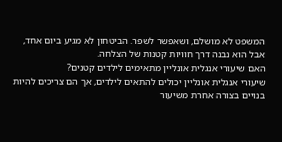המשפט לא מושלם, ושאפשר לשפר. הביטחון לא מגיע ביום אחד, אבל הוא נבנה דרך חוויות קטנות של הצלחה.
האם שיעורי אנגלית אונליין מתאימים לילדים קטנים?
שיעורי אנגלית אונליין יכולים להתאים לילדים, אך הם צריכים להיות בנויים בצורה אחרת משיעור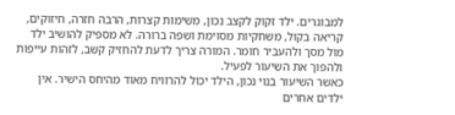למבוגרים. ילד זקוק לקצב נכון, משימות קצרות, הרבה חזרה, חיזוקים, קריאה בקול, משחקיות מסוימת ושפה ברורה. לא מספיק להושיב ילד מול מסך ולהעביר חומר. המורה צריך לדעת להחזיק קשב, לזהות עייפות ולהפוך את השיעור לפעיל.
כאשר השיעור בנוי נכון, הילד יכול להרוויח מאוד מהיחס הישיר. אין ילדים אחרים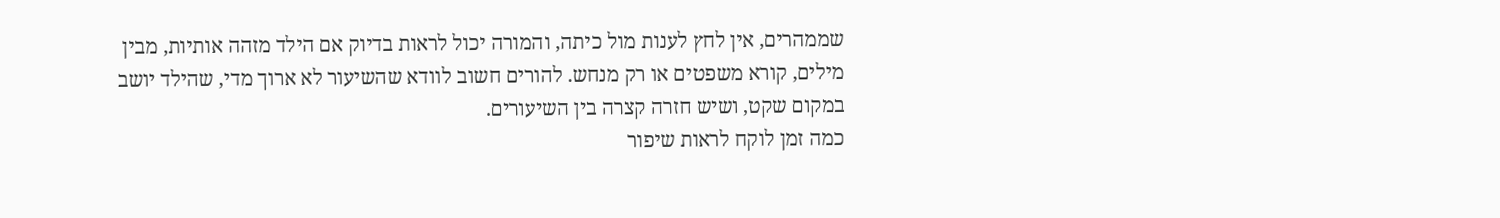שממהרים, אין לחץ לענות מול כיתה, והמורה יכול לראות בדיוק אם הילד מזהה אותיות, מבין מילים, קורא משפטים או רק מנחש. להורים חשוב לוודא שהשיעור לא ארוך מדי, שהילד יושב במקום שקט, ושיש חזרה קצרה בין השיעורים.
כמה זמן לוקח לראות שיפור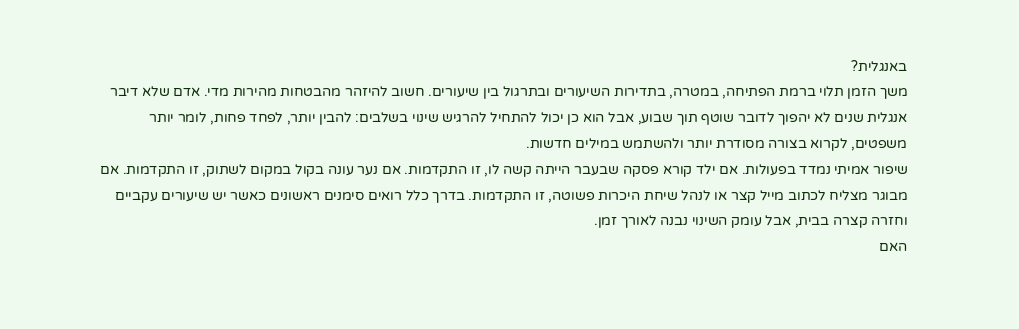באנגלית?
משך הזמן תלוי ברמת הפתיחה, במטרה, בתדירות השיעורים ובתרגול בין שיעורים. חשוב להיזהר מהבטחות מהירות מדי. אדם שלא דיבר אנגלית שנים לא יהפוך לדובר שוטף תוך שבוע, אבל הוא כן יכול להתחיל להרגיש שינוי בשלבים: להבין יותר, לפחד פחות, לומר יותר משפטים, לקרוא בצורה מסודרת יותר ולהשתמש במילים חדשות.
שיפור אמיתי נמדד בפעולות. אם ילד קורא פסקה שבעבר הייתה קשה לו, זו התקדמות. אם נער עונה בקול במקום לשתוק, זו התקדמות. אם מבוגר מצליח לכתוב מייל קצר או לנהל שיחת היכרות פשוטה, זו התקדמות. בדרך כלל רואים סימנים ראשונים כאשר יש שיעורים עקביים וחזרה קצרה בבית, אבל עומק השינוי נבנה לאורך זמן.
האם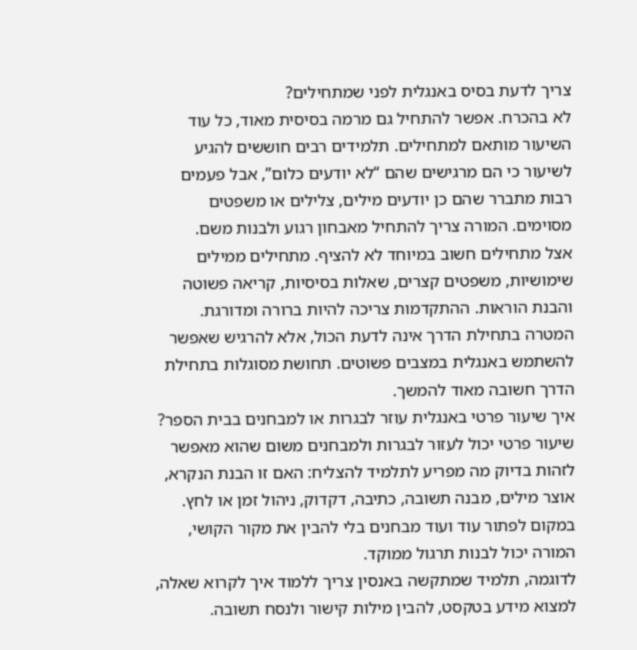צריך לדעת בסיס באנגלית לפני שמתחילים?
לא בהכרח. אפשר להתחיל גם מרמה בסיסית מאוד, כל עוד השיעור מותאם למתחילים. תלמידים רבים חוששים להגיע לשיעור כי הם מרגישים שהם “לא יודעים כלום”, אבל פעמים רבות מתברר שהם כן יודעים מילים, צלילים או משפטים מסוימים. המורה צריך להתחיל מאבחון רגוע ולבנות משם.
אצל מתחילים חשוב במיוחד לא להציף. מתחילים ממילים שימושיות, משפטים קצרים, שאלות בסיסיות, קריאה פשוטה והבנת הוראות. ההתקדמות צריכה להיות ברורה ומדורגת. המטרה בתחילת הדרך אינה לדעת הכול, אלא להרגיש שאפשר להשתמש באנגלית במצבים פשוטים. תחושת מסוגלות בתחילת הדרך חשובה מאוד להמשך.
איך שיעור פרטי באנגלית עוזר לבגרות או למבחנים בבית הספר?
שיעור פרטי יכול לעזור לבגרות ולמבחנים משום שהוא מאפשר לזהות בדיוק מה מפריע לתלמיד להצליח: האם זו הבנת הנקרא, אוצר מילים, מבנה תשובה, כתיבה, דקדוק, ניהול זמן או לחץ. במקום לפתור עוד ועוד מבחנים בלי להבין את מקור הקושי, המורה יכול לבנות תרגול ממוקד.
לדוגמה, תלמיד שמתקשה באנסין צריך ללמוד איך לקרוא שאלה, למצוא מידע בטקסט, להבין מילות קישור ולנסח תשובה.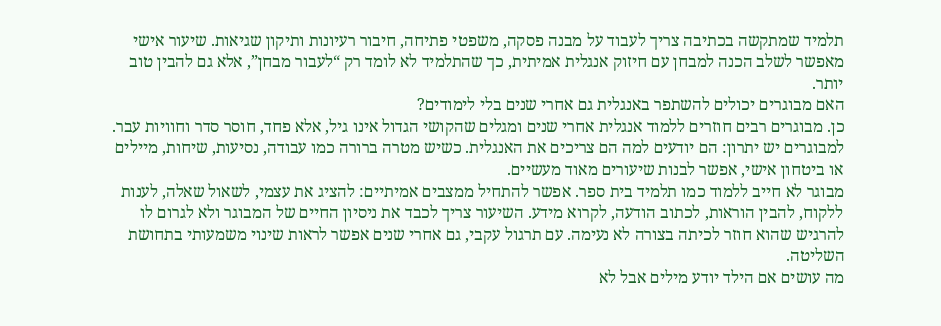תלמיד שמתקשה בכתיבה צריך לעבוד על מבנה פסקה, משפטי פתיחה, חיבור רעיונות ותיקון שגיאות. שיעור אישי מאפשר לשלב הכנה למבחן עם חיזוק אנגלית אמיתית, כך שהתלמיד לא לומד רק “לעבור מבחן”, אלא גם להבין טוב יותר.
האם מבוגרים יכולים להשתפר באנגלית גם אחרי שנים בלי לימודים?
כן. מבוגרים רבים חוזרים ללמוד אנגלית אחרי שנים ומגלים שהקושי הגדול אינו גיל, אלא פחד, חוסר סדר וחוויות עבר. למבוגרים יש יתרון: הם יודעים למה הם צריכים את האנגלית. כשיש מטרה ברורה כמו עבודה, נסיעות, שיחות, מיילים או ביטחון אישי, אפשר לבנות שיעורים מאוד מעשיים.
מבוגר לא חייב ללמוד כמו תלמיד בית ספר. אפשר להתחיל ממצבים אמיתיים: להציג את עצמי, לשאול שאלה, לענות ללקוח, להבין הוראות, לכתוב הודעה, לקרוא מידע. השיעור צריך לכבד את ניסיון החיים של המבוגר ולא לגרום לו להרגיש שהוא חוזר לכיתה בצורה לא נעימה. עם תרגול עקבי, גם אחרי שנים אפשר לראות שינוי משמעותי בתחושת השליטה.
מה עושים אם הילד יודע מילים אבל לא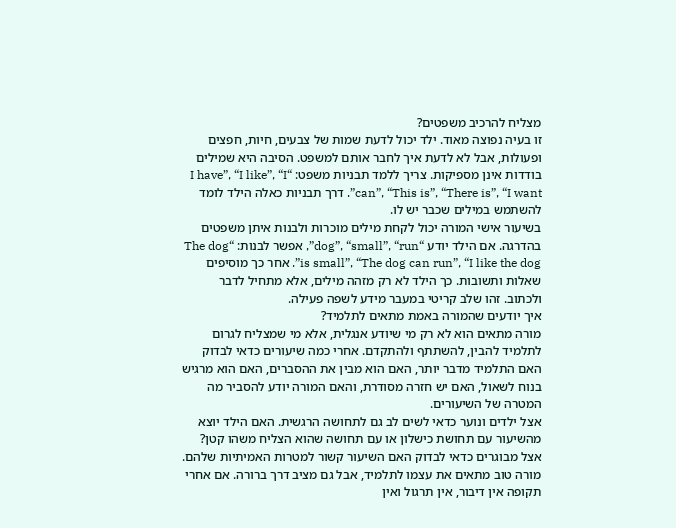מצליח להרכיב משפטים?
זו בעיה נפוצה מאוד. ילד יכול לדעת שמות של צבעים, חיות, חפצים ופעולות, אבל לא לדעת איך לחבר אותם למשפט. הסיבה היא שמילים בודדות אינן מספיקות. צריך ללמד תבניות משפט: “I have”, “I like”, “I can”, “This is”, “There is”, “I want”. דרך תבניות כאלה הילד לומד להשתמש במילים שכבר יש לו.
בשיעור אישי המורה יכול לקחת מילים מוכרות ולבנות איתן משפטים בהדרגה. אם הילד יודע “dog”, “small”, “run”, אפשר לבנות: “The dog is small”, “The dog can run”, “I like the dog”. אחר כך מוסיפים שאלות ותשובות. כך הילד לא רק מזהה מילים, אלא מתחיל לדבר ולכתוב. זהו שלב קריטי במעבר מידע לשפה פעילה.
איך יודעים שהמורה באמת מתאים לתלמיד?
מורה מתאים הוא לא רק מי שיודע אנגלית, אלא מי שמצליח לגרום לתלמיד להבין, להשתתף ולהתקדם. אחרי כמה שיעורים כדאי לבדוק האם התלמיד מדבר יותר, האם הוא מבין את ההסברים, האם הוא מרגיש בנוח לשאול, האם יש חזרה מסודרת, והאם המורה יודע להסביר מה המטרה של השיעורים.
אצל ילדים ונוער כדאי לשים לב גם לתחושה הרגשית. האם הילד יוצא מהשיעור עם תחושת כישלון או עם תחושה שהוא הצליח משהו קטן? אצל מבוגרים כדאי לבדוק האם השיעור קשור למטרות האמיתיות שלהם. מורה טוב מתאים את עצמו לתלמיד, אבל גם מציב דרך ברורה. אם אחרי תקופה אין דיבור, אין תרגול ואין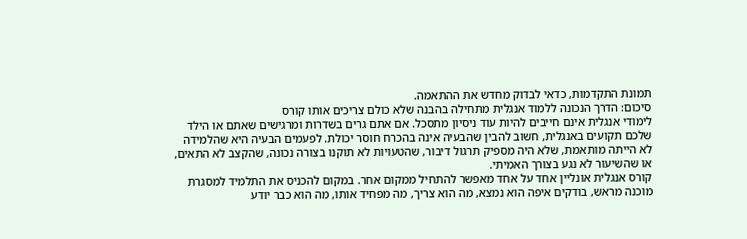תמונת התקדמות, כדאי לבדוק מחדש את ההתאמה.
סיכום: הדרך הנכונה ללמוד אנגלית מתחילה בהבנה שלא כולם צריכים אותו קורס
לימודי אנגלית אינם חייבים להיות עוד ניסיון מתסכל. אם אתם גרים בשדרות ומרגישים שאתם או הילד שלכם תקועים באנגלית, חשוב להבין שהבעיה אינה בהכרח חוסר יכולת. לפעמים הבעיה היא שהלמידה לא הייתה מותאמת, שלא היה מספיק תרגול דיבור, שהטעויות לא תוקנו בצורה נכונה, שהקצב לא התאים, או שהשיעור לא נגע בצורך האמיתי.
קורס אנגלית אונליין אחד על אחד מאפשר להתחיל ממקום אחר. במקום להכניס את התלמיד למסגרת מוכנה מראש, בודקים איפה הוא נמצא, מה הוא צריך, מה מפחיד אותו, מה הוא כבר יודע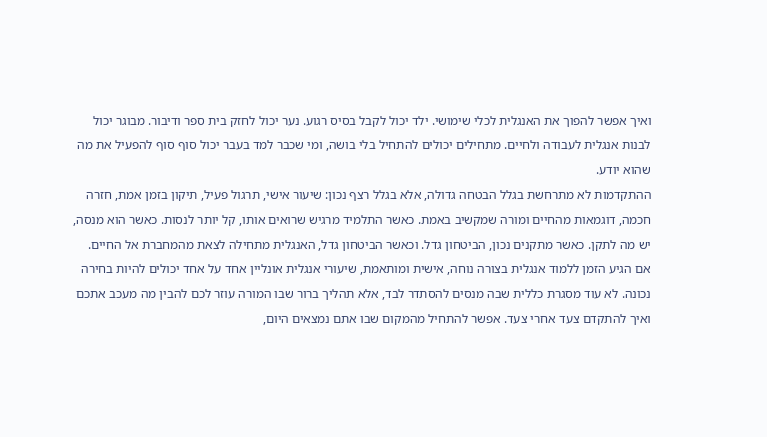ואיך אפשר להפוך את האנגלית לכלי שימושי. ילד יכול לקבל בסיס רגוע. נער יכול לחזק בית ספר ודיבור. מבוגר יכול לבנות אנגלית לעבודה ולחיים. מתחילים יכולים להתחיל בלי בושה, ומי שכבר למד בעבר יכול סוף סוף להפעיל את מה שהוא יודע.
ההתקדמות לא מתרחשת בגלל הבטחה גדולה, אלא בגלל רצף נכון: שיעור אישי, תרגול פעיל, תיקון בזמן אמת, חזרה חכמה, דוגמאות מהחיים ומורה שמקשיב באמת. כאשר התלמיד מרגיש שרואים אותו, קל יותר לנסות. כאשר הוא מנסה, יש מה לתקן. כאשר מתקנים נכון, הביטחון גדל. וכאשר הביטחון גדל, האנגלית מתחילה לצאת מהמחברת אל החיים.
אם הגיע הזמן ללמוד אנגלית בצורה נוחה, אישית ומותאמת, שיעורי אנגלית אונליין אחד על אחד יכולים להיות בחירה נכונה. לא עוד מסגרת כללית שבה מנסים להסתדר לבד, אלא תהליך ברור שבו המורה עוזר לכם להבין מה מעכב אתכם ואיך להתקדם צעד אחרי צעד. אפשר להתחיל מהמקום שבו אתם נמצאים היום,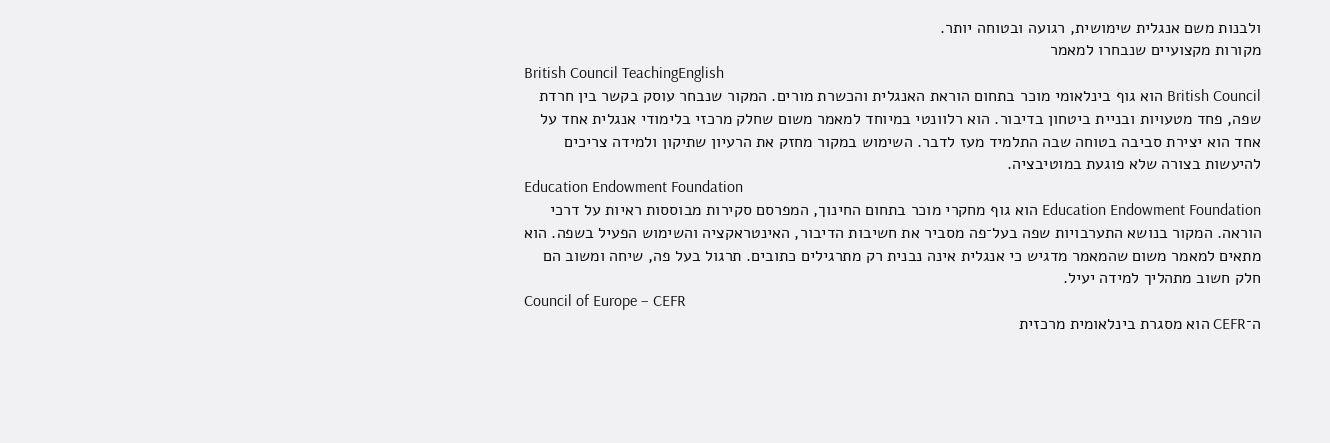ולבנות משם אנגלית שימושית, רגועה ובטוחה יותר.
מקורות מקצועיים שנבחרו למאמר
British Council TeachingEnglish
British Council הוא גוף בינלאומי מוכר בתחום הוראת האנגלית והכשרת מורים. המקור שנבחר עוסק בקשר בין חרדת שפה, פחד מטעויות ובניית ביטחון בדיבור. הוא רלוונטי במיוחד למאמר משום שחלק מרכזי בלימודי אנגלית אחד על אחד הוא יצירת סביבה בטוחה שבה התלמיד מעז לדבר. השימוש במקור מחזק את הרעיון שתיקון ולמידה צריכים להיעשות בצורה שלא פוגעת במוטיבציה.
Education Endowment Foundation
Education Endowment Foundation הוא גוף מחקרי מוכר בתחום החינוך, המפרסם סקירות מבוססות ראיות על דרכי הוראה. המקור בנושא התערבויות שפה בעל־פה מסביר את חשיבות הדיבור, האינטראקציה והשימוש הפעיל בשפה. הוא מתאים למאמר משום שהמאמר מדגיש כי אנגלית אינה נבנית רק מתרגילים כתובים. תרגול בעל פה, שיחה ומשוב הם חלק חשוב מתהליך למידה יעיל.
Council of Europe – CEFR
ה־CEFR הוא מסגרת בינלאומית מרכזית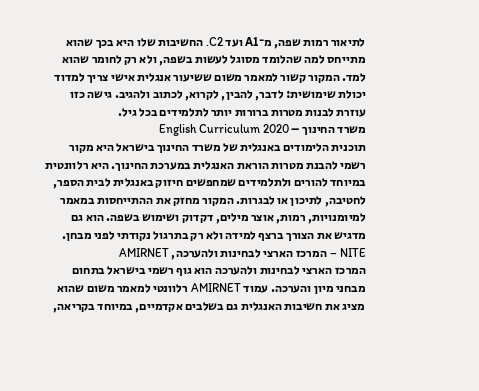לתיאור רמות שפה, מ־A1 ועד C2. החשיבות שלו היא בכך שהוא מתייחס למה שהלומד מסוגל לעשות בשפה, ולא רק לחומר שהוא למד. המקור קשור למאמר משום ששיעור אנגלית אישי צריך למדוד יכולת שימושית: לדבר, להבין, לקרוא, לכתוב ולהגיב. גישה כזו עוזרת לבנות מטרות ברורות יותר לתלמידים בכל גיל.
משרד החינוך – English Curriculum 2020
תוכנית הלימודים באנגלית של משרד החינוך בישראל היא מקור רשמי להבנת מטרות הוראת האנגלית במערכת החינוך. היא רלוונטית במיוחד להורים ולתלמידים שמחפשים חיזוק באנגלית לבית הספר, לחטיבה, לתיכון או לבגרות. המקור מחזק את ההתייחסות במאמר למיומנויות, רמות, אוצר מילים, דקדוק ושימוש בשפה. הוא גם מדגיש את הצורך ברצף למידה ולא רק בתרגול נקודתי לפני מבחן.
NITE – המרכז הארצי לבחינות ולהערכה, AMIRNET
המרכז הארצי לבחינות ולהערכה הוא גוף רשמי בישראל בתחום מבחני מיון והערכה. עמוד AMIRNET רלוונטי למאמר משום שהוא מציג את חשיבות האנגלית גם בשלבים אקדמיים, במיוחד בקריאה,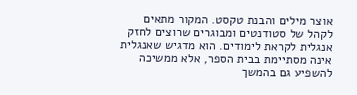אוצר מילים והבנת טקסט. המקור מתאים לקהל של סטודנטים ומבוגרים שרוצים לחזק אנגלית לקראת לימודים. הוא מדגיש שאנגלית אינה מסתיימת בבית הספר, אלא ממשיכה להשפיע גם בהמשך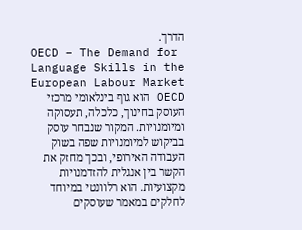הדרך.
OECD – The Demand for Language Skills in the European Labour Market
OECD הוא גוף בינלאומי מרכזי העוסק בחינוך, כלכלה, תעסוקה ומיומנויות. המקור שנבחר עוסק בביקוש למיומנויות שפה בשוק העבודה האירופי, ובכך מחזק את הקשר בין אנגלית להזדמנויות מקצועיות. הוא רלוונטי במיוחד לחלקים במאמר שעוסקים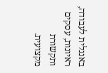באנגלית לעבודה, ראיונות, עסקים ותקשורת מקצועית.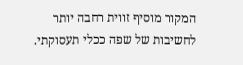המקור מוסיף זווית רחבה יותר לחשיבות של שפה ככלי תעסוקתי.